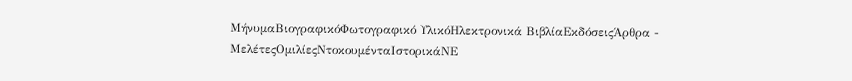ΜήνυμαΒιογραφικόΦωτογραφικό ΥλικόΗλεκτρονικά ΒιβλίαΕκδόσειςΆρθρα - ΜελέτεςΟμιλίεςΝτοκουμένταΙστορικάΝΕ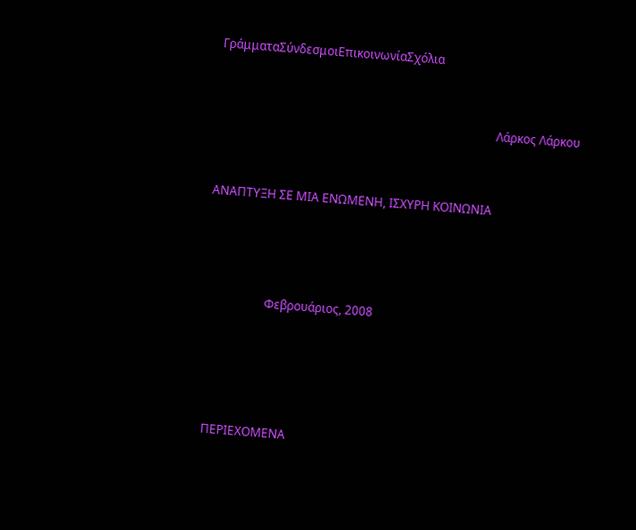ΓράμματαΣύνδεσμοιΕπικοινωνίαΣχόλια



                                                                                             Λάρκος Λάρκου



ΑΝΑΠΤΥΞΗ ΣΕ ΜΙΑ ΕΝΩΜΕΝΗ, ΙΣΧΥΡΗ ΚΟΙΝΩΝΙΑ





                    Φεβρουάριος, 2008






  ΠΕΡΙΕΧΟΜΕΝΑ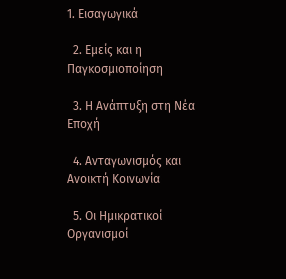1. Εισαγωγικά

  2. Εμείς και η Παγκοσμιοποίηση

  3. Η Ανάπτυξη στη Νέα Εποχή

  4. Ανταγωνισμός και Ανοικτή Κοινωνία

  5. Οι Ημικρατικοί Οργανισμοί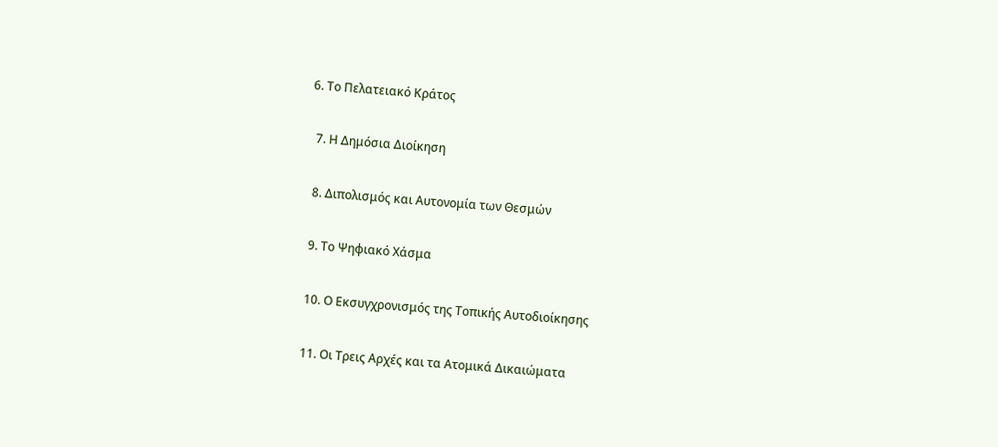6. Το Πελατειακό Κράτος

  7. Η Δημόσια Διοίκηση

  8. Διπολισμός και Αυτονομία των Θεσμών

  9. Το Ψηφιακό Χάσμα

  10. Ο Εκσυγχρονισμός της Τοπικής Αυτοδιοίκησης

  11. Οι Τρεις Αρχές και τα Ατομικά Δικαιώματα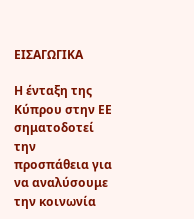ΕΙΣΑΓΩΓΙΚΑ

Η ένταξη της Κύπρου στην ΕΕ σηματοδοτεί την προσπάθεια για να αναλύσουμε την κοινωνία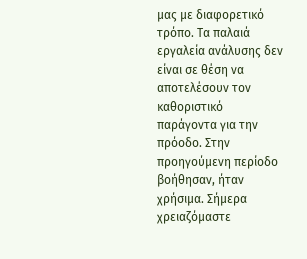μας με διαφορετικό τρόπο. Τα παλαιά εργαλεία ανάλυσης δεν είναι σε θέση να αποτελέσουν τον καθοριστικό παράγοντα για την πρόοδο. Στην προηγούμενη περίοδο βοήθησαν, ήταν χρήσιμα. Σήμερα χρειαζόμαστε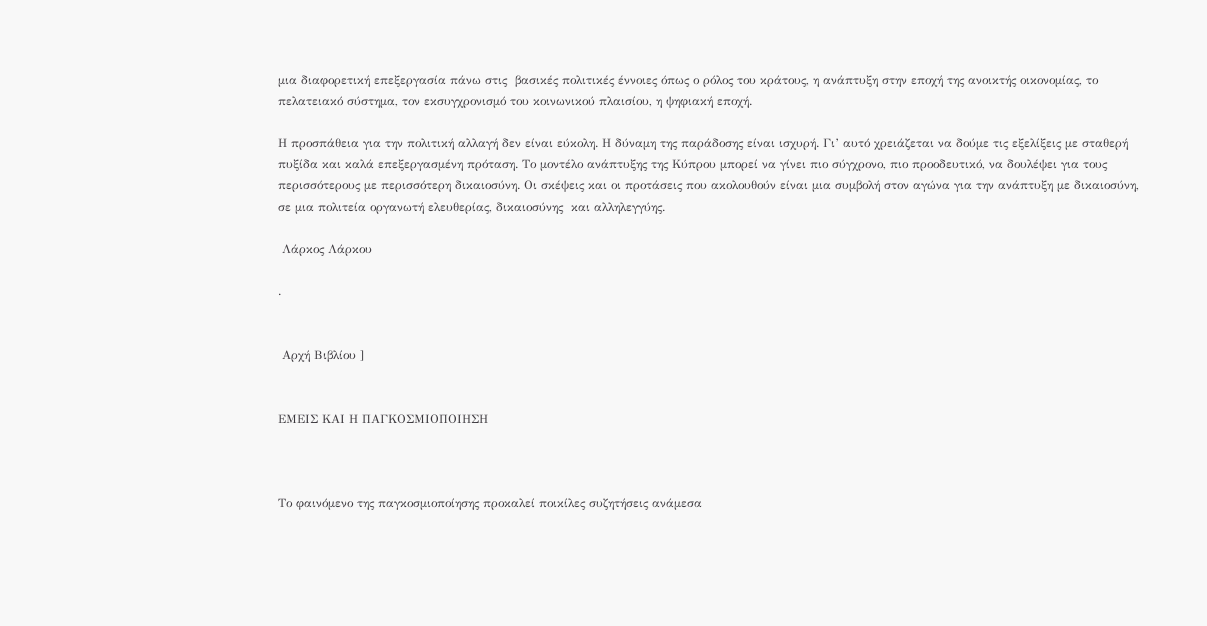μια διαφορετική επεξεργασία πάνω στις  βασικές πολιτικές έννοιες όπως ο ρόλος του κράτους, η ανάπτυξη στην εποχή της ανοικτής οικονομίας, το πελατειακό σύστημα, τον εκσυγχρονισμό του κοινωνικού πλαισίου, η ψηφιακή εποχή.

Η προσπάθεια για την πολιτική αλλαγή δεν είναι εύκολη. Η δύναμη της παράδοσης είναι ισχυρή. Γι’ αυτό χρειάζεται να δούμε τις εξελίξεις με σταθερή πυξίδα και καλά επεξεργασμένη πρόταση. Το μοντέλο ανάπτυξης της Κύπρου μπορεί να γίνει πιο σύγχρονο, πιο προοδευτικό, να δουλέψει για τους περισσότερους με περισσότερη δικαιοσύνη. Οι σκέψεις και οι προτάσεις που ακολουθούν είναι μια συμβολή στον αγώνα για την ανάπτυξη με δικαιοσύνη, σε μια πολιτεία οργανωτή ελευθερίας, δικαιοσύνης  και αλληλεγγύης.

 Λάρκος Λάρκου

.


 Αρχή Βιβλίου ]


ΕΜΕΙΣ ΚΑΙ Η ΠΑΓΚΟΣΜΙΟΠΟΙΗΣΗ



Το φαινόμενο της παγκοσμιοποίησης προκαλεί ποικίλες συζητήσεις ανάμεσα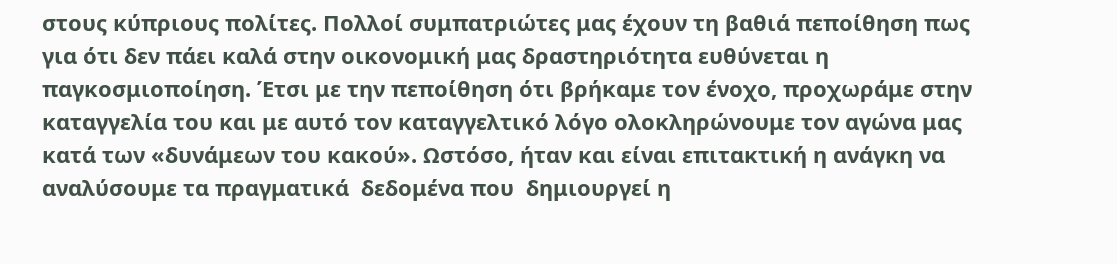στους κύπριους πολίτες. Πολλοί συμπατριώτες μας έχουν τη βαθιά πεποίθηση πως για ότι δεν πάει καλά στην οικονομική μας δραστηριότητα ευθύνεται η παγκοσμιοποίηση. Έτσι με την πεποίθηση ότι βρήκαμε τον ένοχο, προχωράμε στην καταγγελία του και με αυτό τον καταγγελτικό λόγο ολοκληρώνουμε τον αγώνα μας κατά των «δυνάμεων του κακού». Ωστόσο, ήταν και είναι επιτακτική η ανάγκη να αναλύσουμε τα πραγματικά  δεδομένα που  δημιουργεί η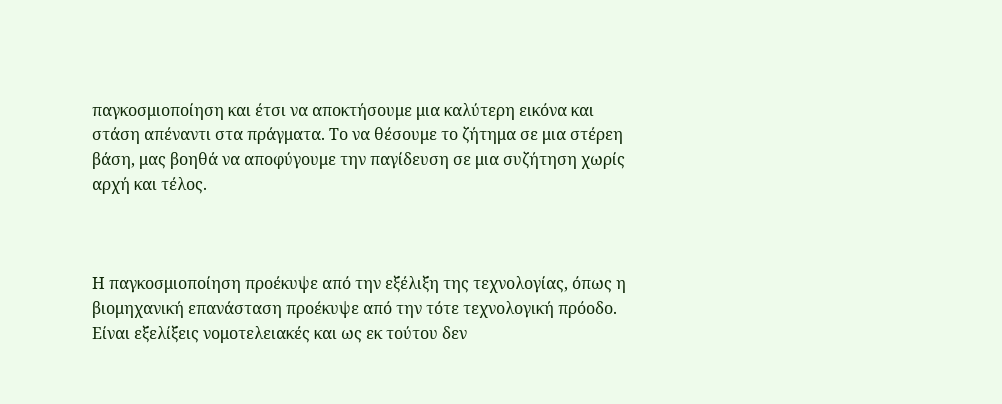παγκοσμιοποίηση και έτσι να αποκτήσουμε μια καλύτερη εικόνα και στάση απέναντι στα πράγματα. Το να θέσουμε το ζήτημα σε μια στέρεη βάση, μας βοηθά να αποφύγουμε την παγίδευση σε μια συζήτηση χωρίς αρχή και τέλος.



Η παγκοσμιοποίηση προέκυψε από την εξέλιξη της τεχνολογίας, όπως η βιομηχανική επανάσταση προέκυψε από την τότε τεχνολογική πρόοδο. Είναι εξελίξεις νομοτελειακές και ως εκ τούτου δεν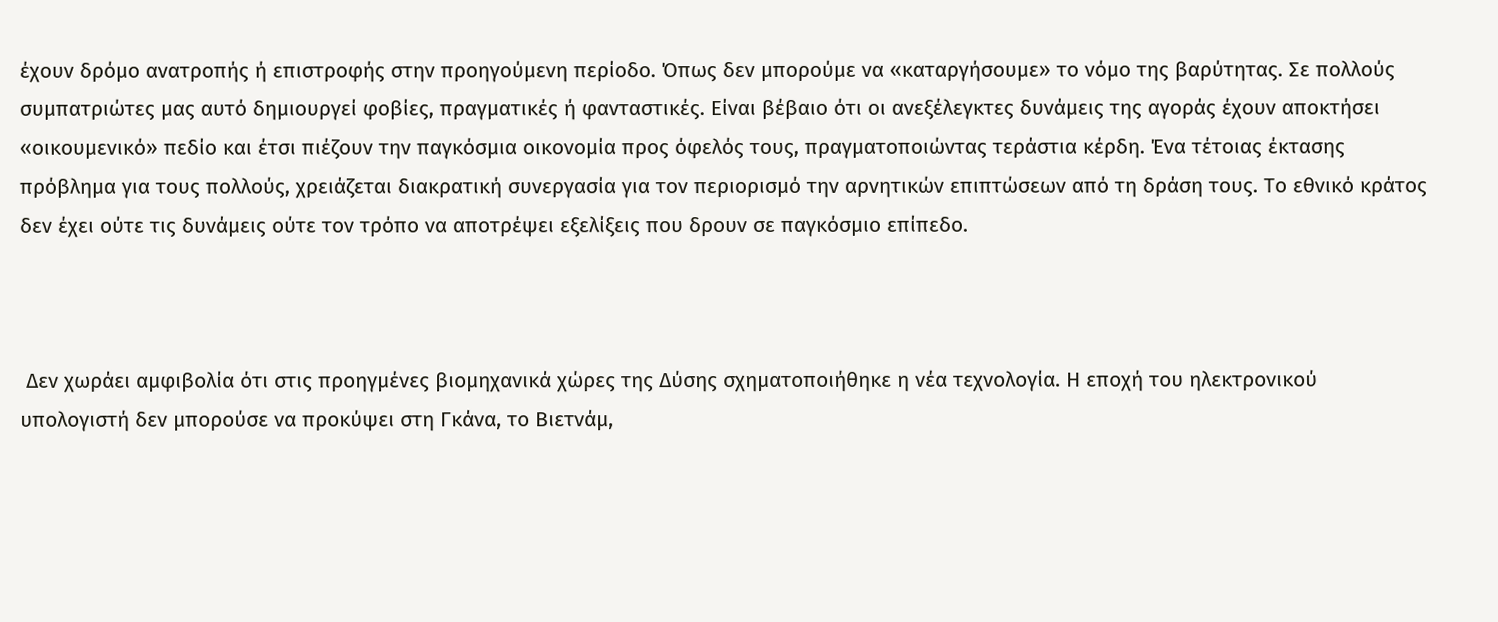έχουν δρόμο ανατροπής ή επιστροφής στην προηγούμενη περίοδο. Όπως δεν μπορούμε να «καταργήσουμε» το νόμο της βαρύτητας. Σε πολλούς συμπατριώτες μας αυτό δημιουργεί φοβίες, πραγματικές ή φανταστικές. Είναι βέβαιο ότι οι ανεξέλεγκτες δυνάμεις της αγοράς έχουν αποκτήσει «οικουμενικό» πεδίο και έτσι πιέζουν την παγκόσμια οικονομία προς όφελός τους, πραγματοποιώντας τεράστια κέρδη. Ένα τέτοιας έκτασης πρόβλημα για τους πολλούς, χρειάζεται διακρατική συνεργασία για τον περιορισμό την αρνητικών επιπτώσεων από τη δράση τους. Το εθνικό κράτος δεν έχει ούτε τις δυνάμεις ούτε τον τρόπο να αποτρέψει εξελίξεις που δρουν σε παγκόσμιο επίπεδο.



 Δεν χωράει αμφιβολία ότι στις προηγμένες βιομηχανικά χώρες της Δύσης σχηματοποιήθηκε η νέα τεχνολογία. Η εποχή του ηλεκτρονικού υπολογιστή δεν μπορούσε να προκύψει στη Γκάνα, το Βιετνάμ,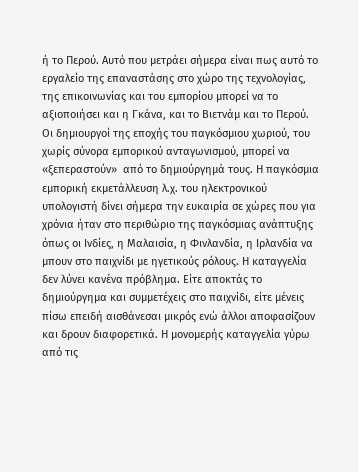ή το Περού. Αυτό που μετράει σήμερα είναι πως αυτό το εργαλείο της επαναστάσης στο χώρο της τεχνολογίας, της επικοινωνίας και του εμπορίου μπορεί να το αξιοποιήσει και η Γκάνα, και το Βιετνάμ και το Περού. Οι δημιουργοί της εποχής του παγκόσμιου χωριού, του χωρίς σύνορα εμπορικού ανταγωνισμού, μπορεί να «ξεπεραστούν»  από το δημιούργημά τους. Η παγκόσμια εμπορική εκμετάλλευση λ.χ. του ηλεκτρονικού υπολογιστή δίνει σήμερα την ευκαιρία σε χώρες που για χρόνια ήταν στο περιθώριο της παγκόσμιας ανάπτυξης όπως οι Ινδίες, η Μαλαισία, η Φινλανδία, η Ιρλανδία να μπουν στο παιχνίδι με ηγετικούς ρόλους. Η καταγγελία δεν λύνει κανένα πρόβλημα. Είτε αποκτάς το δημιούργημα και συμμετέχεις στο παιχνίδι, είτε μένεις πίσω επειδή αισθάνεσαι μικρός ενώ άλλοι αποφασίζουν και δρουν διαφορετικά. Η μονομερής καταγγελία γύρω από τις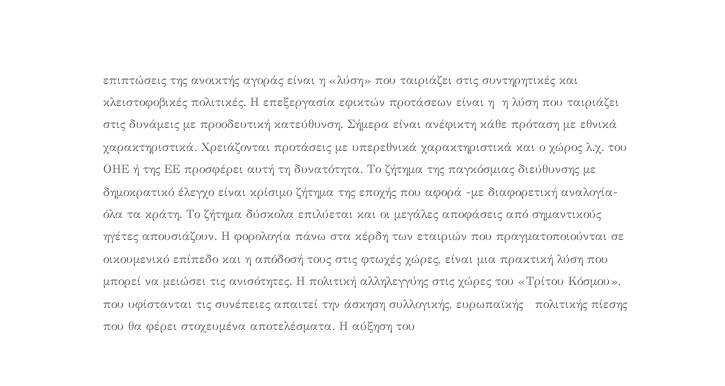επιπτώσεις της ανοικτής αγοράς είναι η «λύση» που ταιριάζει στις συντηρητικές και κλειστοφοβικές πολιτικές. Η επεξεργασία εφικτών προτάσεων είναι η  η λύση που ταιριάζει στις δυνάμεις με προοδευτική κατεύθυνση. Σήμερα είναι ανέφικτη κάθε πρόταση με εθνικά χαρακτηριστικά. Χρειάζονται προτάσεις με υπερεθνικά χαρακτηριστικά και ο χώρος λ.χ. του ΟΗΕ ή της ΕΕ προσφέρει αυτή τη δυνατότητα. Το ζήτημα της παγκόσμιας διεύθυνσης με δημοκρατικό έλεγχο είναι κρίσιμο ζήτημα της εποχής που αφορά -με διαφορετική αναλογία- όλα τα κράτη. Το ζήτημα δύσκολα επιλύεται και οι μεγάλες αποφάσεις από σημαντικούς ηγέτες απουσιάζουν. Η φορολογία πάνω στα κέρδη των εταιριών που πραγματοποιούνται σε οικουμενικό επίπεδο και η απόδοσή τους στις φτωχές χώρες, είναι μια πρακτική λύση που μπορεί να μειώσει τις ανισότητες. Η πολιτική αλληλεγγύης στις χώρες του «Τρίτου Κόσμου», που υφίστανται τις συνέπειες απαιτεί την άσκηση συλλογικής, ευρωπαϊκής   πολιτικής πίεσης  που θα φέρει στοχευμένα αποτελέσματα. Η αύξηση του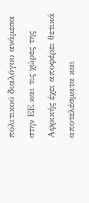πολιτικού διαλόγου ανάμεσα στην ΕΕ και τις χώρες της Αφρικής έχει αποφέρει θετικά αποτελέσματα και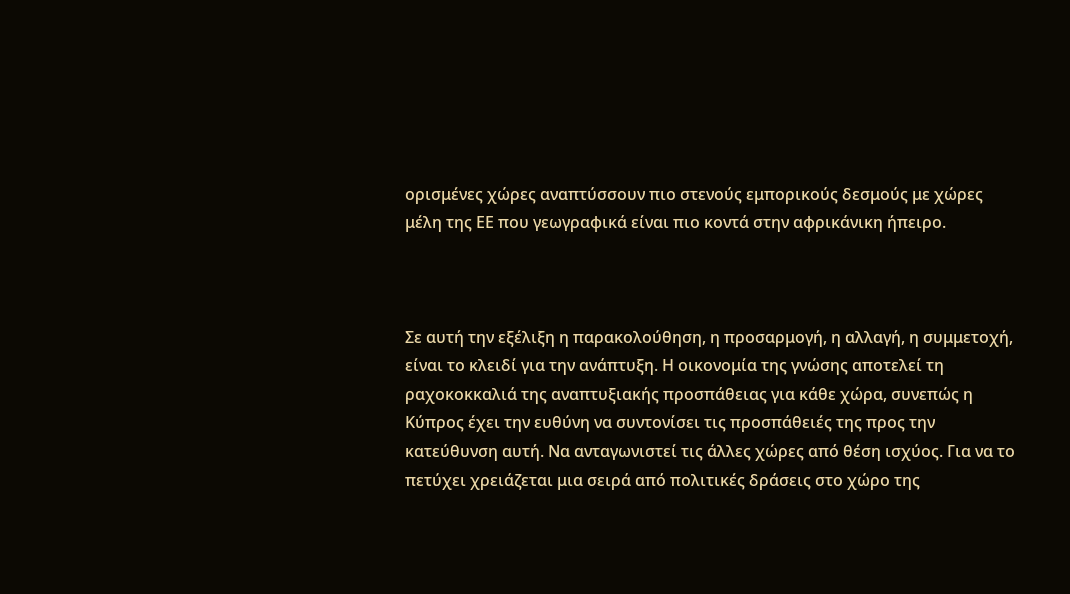ορισμένες χώρες αναπτύσσουν πιο στενούς εμπορικούς δεσμούς με χώρες μέλη της ΕΕ που γεωγραφικά είναι πιο κοντά στην αφρικάνικη ήπειρο.



Σε αυτή την εξέλιξη η παρακολούθηση, η προσαρμογή, η αλλαγή, η συμμετοχή, είναι το κλειδί για την ανάπτυξη. Η οικονομία της γνώσης αποτελεί τη ραχοκοκκαλιά της αναπτυξιακής προσπάθειας για κάθε χώρα, συνεπώς η Κύπρος έχει την ευθύνη να συντονίσει τις προσπάθειές της προς την κατεύθυνση αυτή. Να ανταγωνιστεί τις άλλες χώρες από θέση ισχύος. Για να το πετύχει χρειάζεται μια σειρά από πολιτικές δράσεις στο χώρο της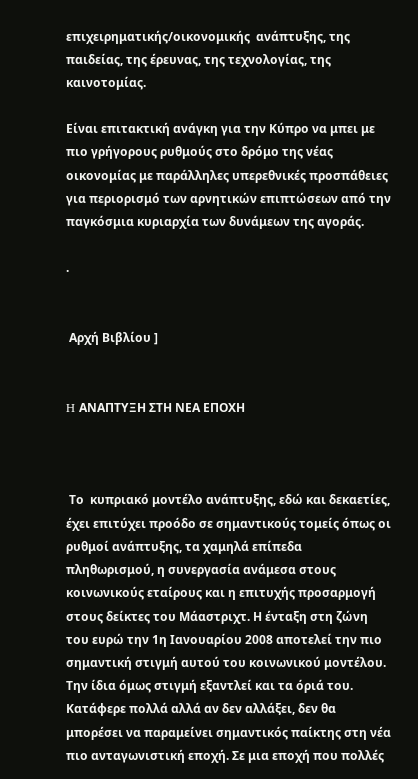επιχειρηματικής/οικονομικής  ανάπτυξης, της παιδείας, της έρευνας, της τεχνολογίας, της καινοτομίας.

Είναι επιτακτική ανάγκη για την Κύπρο να μπει με πιο γρήγορους ρυθμούς στο δρόμο της νέας οικονομίας με παράλληλες υπερεθνικές προσπάθειες για περιορισμό των αρνητικών επιπτώσεων από την παγκόσμια κυριαρχία των δυνάμεων της αγοράς.

.


 Αρχή Βιβλίου ]


H ΑΝΑΠΤΥΞΗ ΣΤΗ ΝΕΑ ΕΠΟΧΗ



 Το  κυπριακό μοντέλο ανάπτυξης, εδώ και δεκαετίες, έχει επιτύχει προόδο σε σημαντικούς τομείς όπως οι ρυθμοί ανάπτυξης, τα χαμηλά επίπεδα πληθωρισμού, η συνεργασία ανάμεσα στους  κοινωνικούς εταίρους και η επιτυχής προσαρμογή στους δείκτες του Μάαστριχτ. Η ένταξη στη ζώνη του ευρώ την 1η Ιανουαρίου 2008 αποτελεί την πιο σημαντική στιγμή αυτού του κοινωνικού μοντέλου. Την ίδια όμως στιγμή εξαντλεί και τα όριά του. Κατάφερε πολλά αλλά αν δεν αλλάξει, δεν θα μπορέσει να παραμείνει σημαντικός παίκτης στη νέα πιο ανταγωνιστική εποχή. Σε μια εποχή που πολλές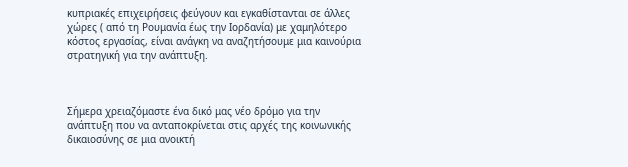κυπριακές επιχειρήσεις φεύγουν και εγκαθίστανται σε άλλες χώρες ( από τη Ρουμανία έως την Ιορδανία) με χαμηλότερο κόστος εργασίας, είναι ανάγκη να αναζητήσουμε μια καινούρια στρατηγική για την ανάπτυξη.



Σήμερα χρειαζόμαστε ένα δικό μας νέο δρόμο για την ανάπτυξη που να ανταποκρίνεται στις αρχές της κοινωνικής δικαιοσύνης σε μια ανοικτή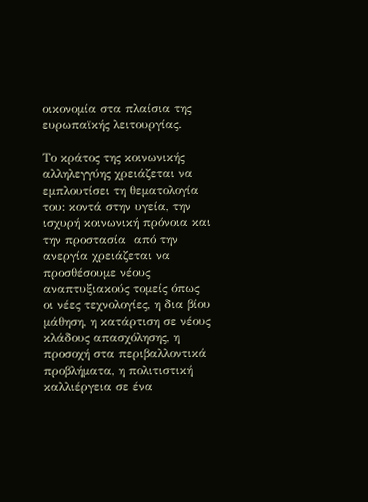οικονομία στα πλαίσια της ευρωπαϊκής λειτουργίας.

Το κράτος της κοινωνικής αλληλεγγύης χρειάζεται να εμπλουτίσει τη θεματολογία του: κοντά στην υγεία, την ισχυρή κοινωνική πρόνοια και την προστασία  από την ανεργία χρειάζεται να προσθέσουμε νέους αναπτυξιακούς τομείς όπως οι νέες τεχνολογίες, η δια βίου μάθηση, η κατάρτιση σε νέους κλάδους απασχόλησης, η προσοχή στα περιβαλλοντικά προβλήματα, η πολιτιστική καλλιέργεια σε ένα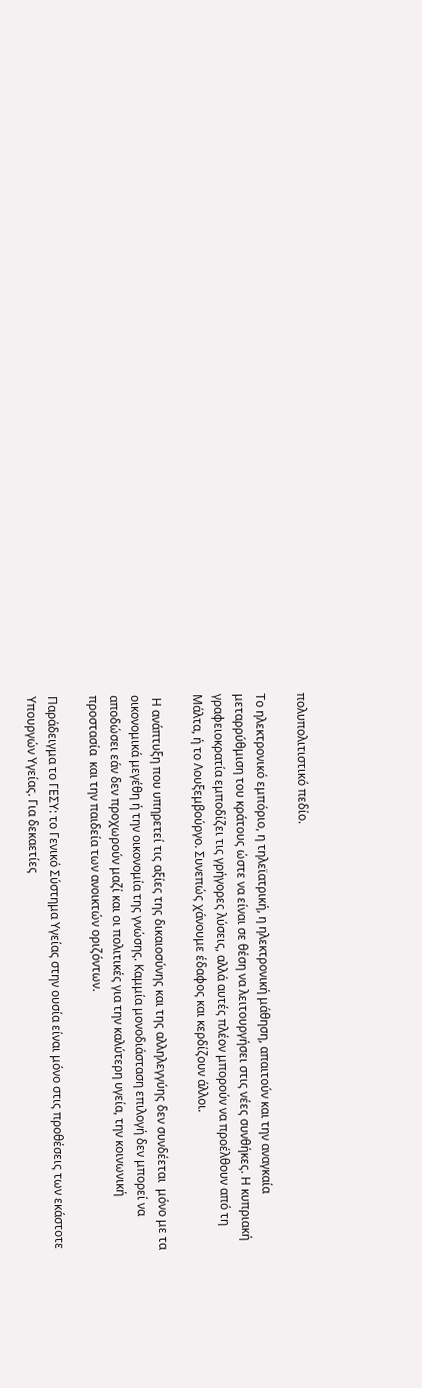πολυπολιτιστικό πεδίο.

Το ηλεκτρονικό εμπόριο, η τηλεϊατρική, η ηλεκτρονική μάθηση, απαιτούν και την αναγκαία μεταρρύθμιση του κράτους ώστε να είναι σε θέση να λειτουργήσει στις νέες συνθήκες. Η κυπριακή γραφειοκρατία εμποδίζει τις γρήγορες λύσεις, αλλά αυτές πλέον μπορούν να προέλθουν από τη Μάλτα, ή το Λουξεμβούργο. Συνεπώς χάνουμε έδαφος και κερδίζουν άλλοι.

 Η ανάπτυξη που υπηρετεί τις αξίες της δικαιοσύνης και της αλληλεγγύης δεν συνδέεται  μόνο με τα οικονομικά μεγέθη ή την οικονομία της γνώσης. Καμμία μονοδιάσταση επιλογή δεν μπορεί να αποδώσει εάν δεν προχωρούν μαζί και οι πολιτικές για την καλύτερη υγεία, την κοινωνική προστασία  και την παιδεία των ανοικτών οριζόντων.

Παράδειγμα το ΓΕΣΥ: το Γενικό Σύστημα Υγείας στην ουσία είναι μόνο στις προθέσεις των εκάστοτε Υπουργών Υγείας. Για δεκαετίες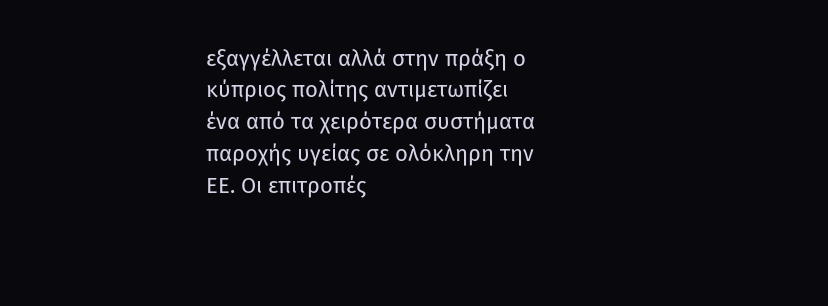εξαγγέλλεται αλλά στην πράξη ο κύπριος πολίτης αντιμετωπίζει ένα από τα χειρότερα συστήματα παροχής υγείας σε ολόκληρη την ΕΕ. Οι επιτροπές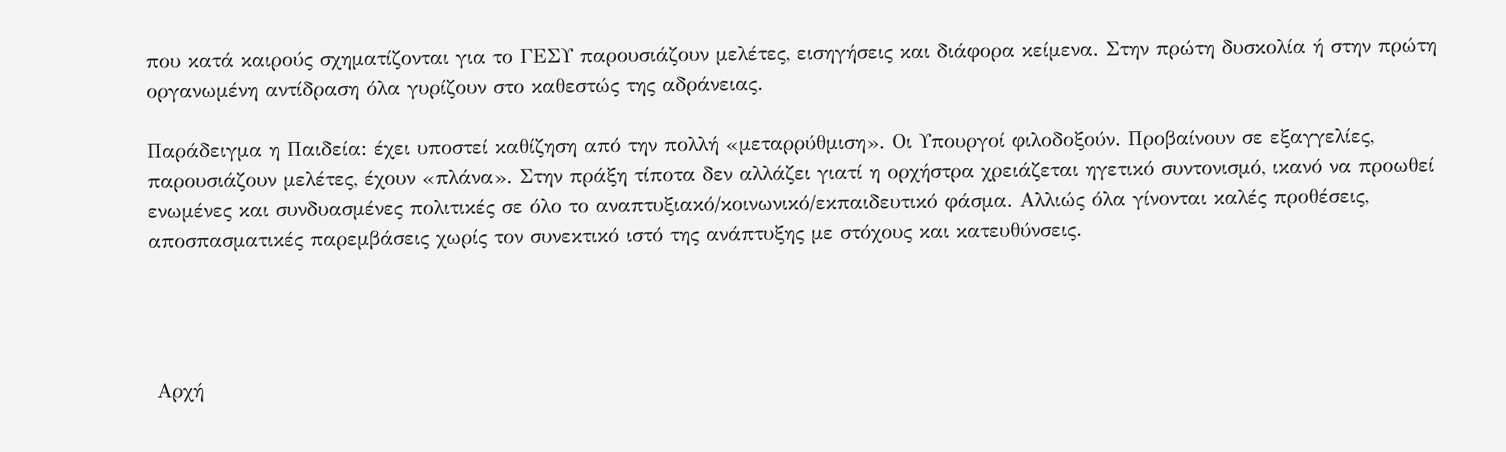που κατά καιρούς σχηματίζονται για το ΓΕΣΥ παρουσιάζουν μελέτες, εισηγήσεις και διάφορα κείμενα. Στην πρώτη δυσκολία ή στην πρώτη οργανωμένη αντίδραση όλα γυρίζουν στο καθεστώς της αδράνειας.

Παράδειγμα η Παιδεία: έχει υποστεί καθίζηση από την πολλή «μεταρρύθμιση». Οι Υπουργοί φιλοδοξούν. Προβαίνουν σε εξαγγελίες, παρουσιάζουν μελέτες, έχουν «πλάνα». Στην πράξη τίποτα δεν αλλάζει γιατί η ορχήστρα χρειάζεται ηγετικό συντονισμό, ικανό να προωθεί ενωμένες και συνδυασμένες πολιτικές σε όλο το αναπτυξιακό/κοινωνικό/εκπαιδευτικό φάσμα. Αλλιώς όλα γίνονται καλές προθέσεις, αποσπασματικές παρεμβάσεις χωρίς τον συνεκτικό ιστό της ανάπτυξης με στόχους και κατευθύνσεις.




 Αρχή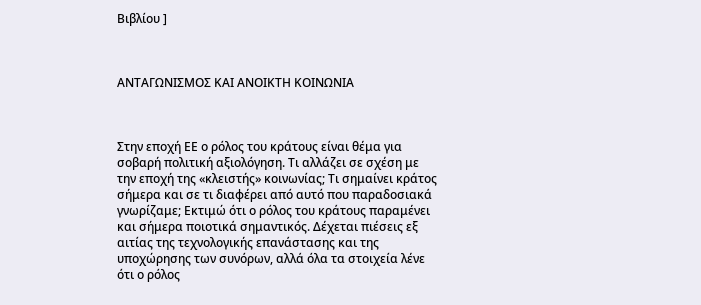Βιβλίου ]



ΑΝΤΑΓΩΝΙΣΜΟΣ ΚΑΙ ΑΝΟΙΚΤΗ ΚΟΙΝΩΝΙΑ



Στην εποχή ΕΕ ο ρόλος του κράτους είναι θέμα για σοβαρή πολιτική αξιολόγηση. Τι αλλάζει σε σχέση με την εποχή της «κλειστής» κοινωνίας; Τι σημαίνει κράτος σήμερα και σε τι διαφέρει από αυτό που παραδοσιακά γνωρίζαμε; Εκτιμώ ότι ο ρόλος του κράτους παραμένει και σήμερα ποιοτικά σημαντικός. Δέχεται πιέσεις εξ αιτίας της τεχνολογικής επανάστασης και της υποχώρησης των συνόρων, αλλά όλα τα στοιχεία λένε ότι ο ρόλος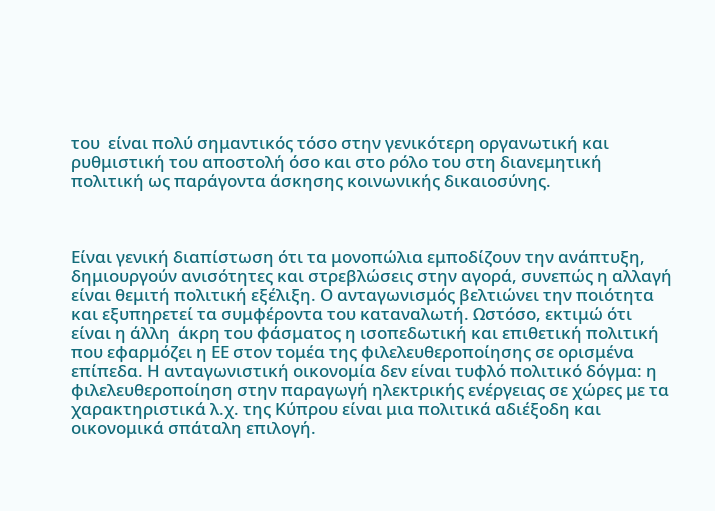του  είναι πολύ σημαντικός τόσο στην γενικότερη οργανωτική και ρυθμιστική του αποστολή όσο και στο ρόλο του στη διανεμητική πολιτική ως παράγοντα άσκησης κοινωνικής δικαιοσύνης.



Είναι γενική διαπίστωση ότι τα μονοπώλια εμποδίζουν την ανάπτυξη, δημιουργούν ανισότητες και στρεβλώσεις στην αγορά, συνεπώς η αλλαγή είναι θεμιτή πολιτική εξέλιξη. Ο ανταγωνισμός βελτιώνει την ποιότητα και εξυπηρετεί τα συμφέροντα του καταναλωτή. Ωστόσο, εκτιμώ ότι είναι η άλλη  άκρη του φάσματος η ισοπεδωτική και επιθετική πολιτική που εφαρμόζει η ΕΕ στον τομέα της φιλελευθεροποίησης σε ορισμένα επίπεδα. Η ανταγωνιστική οικονομία δεν είναι τυφλό πολιτικό δόγμα: η φιλελευθεροποίηση στην παραγωγή ηλεκτρικής ενέργειας σε χώρες με τα χαρακτηριστικά λ.χ. της Κύπρου είναι μια πολιτικά αδιέξοδη και οικονομικά σπάταλη επιλογή.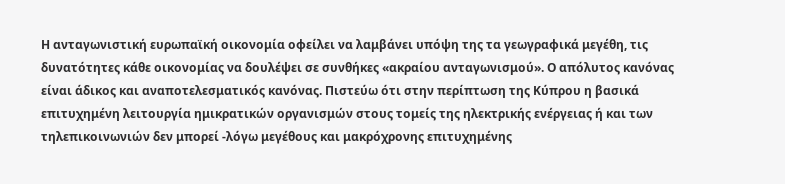Η ανταγωνιστική ευρωπαϊκή οικονομία οφείλει να λαμβάνει υπόψη της τα γεωγραφικά μεγέθη, τις δυνατότητες κάθε οικονομίας να δουλέψει σε συνθήκες «ακραίου ανταγωνισμού». Ο απόλυτος κανόνας είναι άδικος και αναποτελεσματικός κανόνας. Πιστεύω ότι στην περίπτωση της Κύπρου η βασικά επιτυχημένη λειτουργία ημικρατικών οργανισμών στους τομείς της ηλεκτρικής ενέργειας ή και των τηλεπικοινωνιών δεν μπορεί -λόγω μεγέθους και μακρόχρονης επιτυχημένης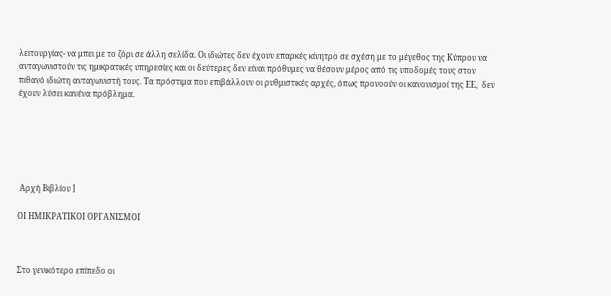λειτουργίας- να μπει με το ζόρι σε άλλη σελίδα. Οι ιδιώτες δεν έχουν επαρκές κίνητρο σε σχέση με το μέγεθος της Κύπρου να ανταγωνιστούν τις ημικρατικές υπηρεσίες και οι δεύτερες δεν είναι πρόθυμες να θέσουν μέρος από τις υποδομές τους στον πιθανό ιδιώτη ανταγωνιστή τους. Τα πρόστιμα που επιβάλλουν οι ρυθμιστικές αρχές, όπως προνοούν οι κανονισμοί της ΕΕ,  δεν έχουν λύσει κανένα πρόβλημα.






 Αρχή Βιβλίου ]

ΟΙ ΗΜΙΚΡΑΤΙΚΟΙ ΟΡΓΑΝΙΣΜΟΙ



Στο γενικότερο επίπεδο οι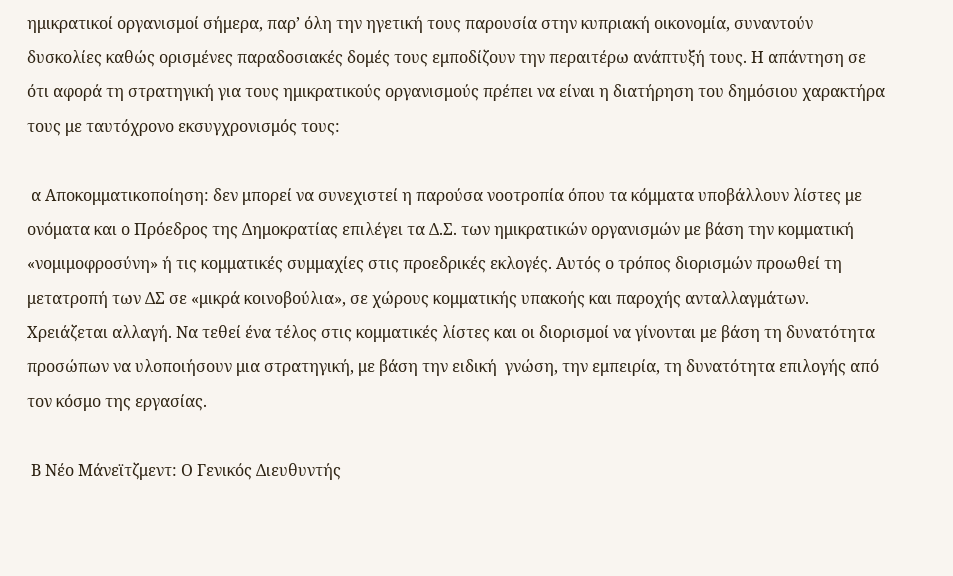ημικρατικοί οργανισμοί σήμερα, παρ’ όλη την ηγετική τους παρουσία στην κυπριακή οικονομία, συναντούν δυσκολίες καθώς ορισμένες παραδοσιακές δομές τους εμποδίζουν την περαιτέρω ανάπτυξή τους. Η απάντηση σε ότι αφορά τη στρατηγική για τους ημικρατικούς οργανισμούς πρέπει να είναι η διατήρηση του δημόσιου χαρακτήρα τους με ταυτόχρονο εκσυγχρονισμός τους:

 α Αποκομματικοποίηση: δεν μπορεί να συνεχιστεί η παρούσα νοοτροπία όπου τα κόμματα υποβάλλουν λίστες με ονόματα και ο Πρόεδρος της Δημοκρατίας επιλέγει τα Δ.Σ. των ημικρατικών οργανισμών με βάση την κομματική «νομιμοφροσύνη» ή τις κομματικές συμμαχίες στις προεδρικές εκλογές. Αυτός ο τρόπος διορισμών προωθεί τη μετατροπή των ΔΣ σε «μικρά κοινοβούλια», σε χώρους κομματικής υπακοής και παροχής ανταλλαγμάτων. Χρειάζεται αλλαγή. Να τεθεί ένα τέλος στις κομματικές λίστες και οι διορισμοί να γίνονται με βάση τη δυνατότητα προσώπων να υλοποιήσουν μια στρατηγική, με βάση την ειδική  γνώση, την εμπειρία, τη δυνατότητα επιλογής από τον κόσμο της εργασίας.

 Β Νέο Μάνεϊτζμεντ: Ο Γενικός Διευθυντής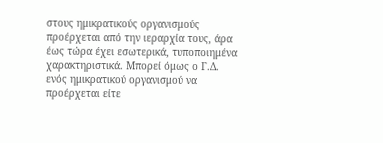στους ημικρατικούς οργανισμούς προέρχεται από την ιεραρχία τους, άρα έως τώρα έχει εσωτερικά, τυποποιημένα χαρακτηριστικά. Μπορεί όμως ο Γ.Δ. ενός ημικρατικού οργανισμού να προέρχεται είτε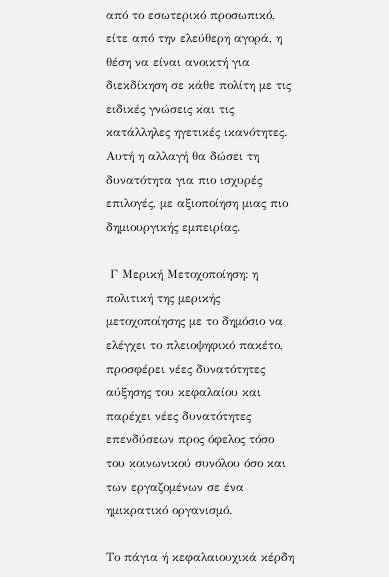από το εσωτερικό προσωπικό, είτε από την ελεύθερη αγορά, η θέση να είναι ανοικτή για διεκδίκηση σε κάθε πολίτη με τις ειδικές γνώσεις και τις κατάλληλες ηγετικές ικανότητες. Αυτή η αλλαγή θα δώσει τη δυνατότητα για πιο ισχυρές επιλογές, με αξιοποίηση μιας πιο δημιουργικής εμπειρίας.

 Γ Μερική Μετοχοποίηση: η πολιτική της μερικής μετοχοποίησης με το δημόσιο να ελέγχει το πλειοψηφικό πακέτο, προσφέρει νέες δυνατότητες αύξησης του κεφαλαίου και παρέχει νέες δυνατότητες επενδύσεων προς όφελος τόσο του κοινωνικού συνόλου όσο και των εργαζομένων σε ένα ημικρατικό οργανισμό.

Το πάγια ή κεφαλαιουχικά κέρδη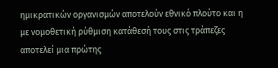ημικρατικών οργανισμών αποτελούν εθνικό πλούτο και η με νομοθετική ρύθμιση κατάθεσή τους στις τράπεζες αποτελεί μια πρώτης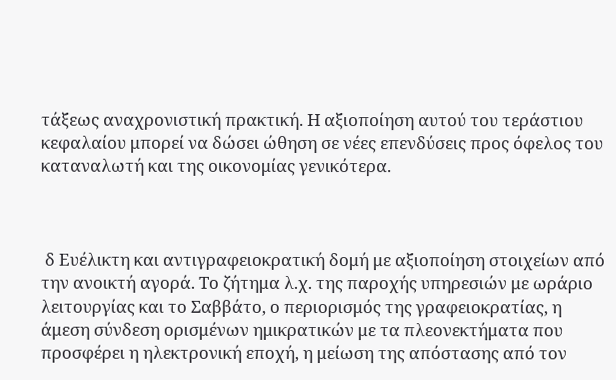τάξεως αναχρονιστική πρακτική. Η αξιοποίηση αυτού του τεράστιου κεφαλαίου μπορεί να δώσει ώθηση σε νέες επενδύσεις προς όφελος του καταναλωτή και της οικονομίας γενικότερα.



 δ Ευέλικτη και αντιγραφειοκρατική δομή με αξιοποίηση στοιχείων από την ανοικτή αγορά. Το ζήτημα λ.χ. της παροχής υπηρεσιών με ωράριο λειτουργίας και το Σαββάτο, ο περιορισμός της γραφειοκρατίας, η άμεση σύνδεση ορισμένων ημικρατικών με τα πλεονεκτήματα που προσφέρει η ηλεκτρονική εποχή, η μείωση της απόστασης από τον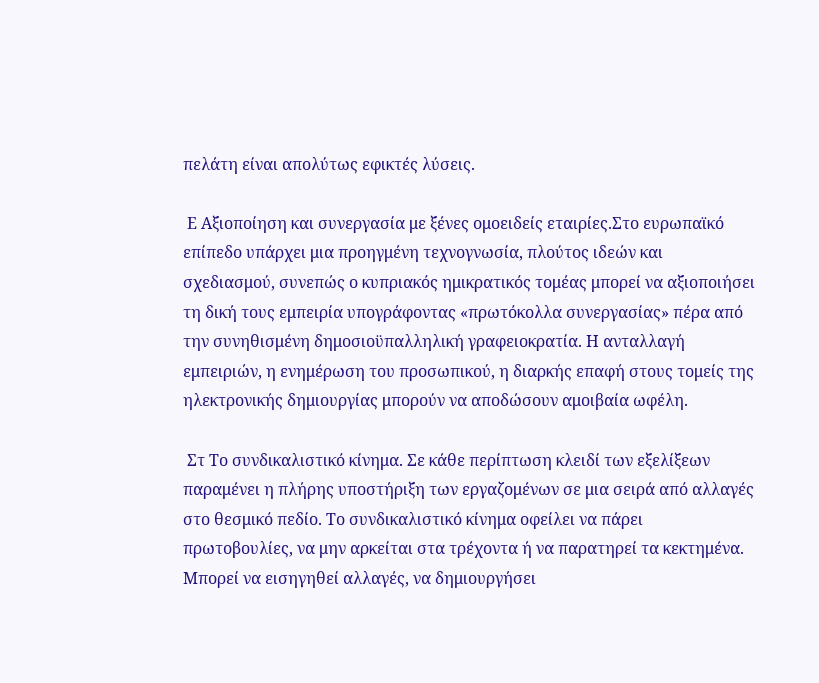πελάτη είναι απολύτως εφικτές λύσεις.

 Ε Αξιοποίηση και συνεργασία με ξένες ομοειδείς εταιρίες.Στο ευρωπαϊκό επίπεδο υπάρχει μια προηγμένη τεχνογνωσία, πλούτος ιδεών και σχεδιασμού, συνεπώς ο κυπριακός ημικρατικός τομέας μπορεί να αξιοποιήσει τη δική τους εμπειρία υπογράφοντας «πρωτόκολλα συνεργασίας» πέρα από την συνηθισμένη δημοσιοϋπαλληλική γραφειοκρατία. Η ανταλλαγή εμπειριών, η ενημέρωση του προσωπικού, η διαρκής επαφή στους τομείς της ηλεκτρονικής δημιουργίας μπορούν να αποδώσουν αμοιβαία ωφέλη.

 Στ Το συνδικαλιστικό κίνημα. Σε κάθε περίπτωση κλειδί των εξελίξεων παραμένει η πλήρης υποστήριξη των εργαζομένων σε μια σειρά από αλλαγές στο θεσμικό πεδίο. Το συνδικαλιστικό κίνημα οφείλει να πάρει πρωτοβουλίες, να μην αρκείται στα τρέχοντα ή να παρατηρεί τα κεκτημένα. Μπορεί να εισηγηθεί αλλαγές, να δημιουργήσει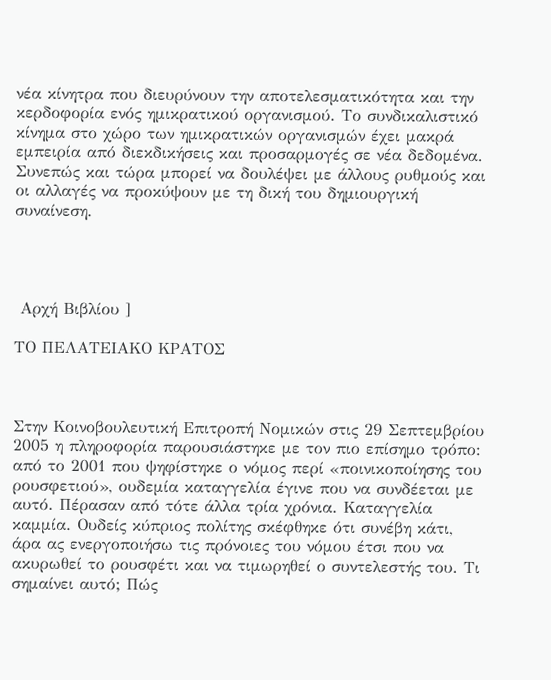νέα κίνητρα που διευρύνουν την αποτελεσματικότητα και την κερδοφορία ενός ημικρατικού οργανισμού. Το συνδικαλιστικό κίνημα στο χώρο των ημικρατικών οργανισμών έχει μακρά εμπειρία από διεκδικήσεις και προσαρμογές σε νέα δεδομένα. Συνεπώς και τώρα μπορεί να δουλέψει με άλλους ρυθμούς και οι αλλαγές να προκύψουν με τη δική του δημιουργική συναίνεση.




 Αρχή Βιβλίου ]

ΤΟ ΠΕΛΑΤΕΙΑΚΟ ΚΡΑΤΟΣ



Στην Κοινοβουλευτική Επιτροπή Νομικών στις 29 Σεπτεμβρίου 2005 η πληροφορία παρουσιάστηκε με τον πιο επίσημο τρόπο: από το 2001 που ψηφίστηκε ο νόμος περί «ποινικοποίησης του ρουσφετιού», ουδεμία καταγγελία έγινε που να συνδέεται με αυτό. Πέρασαν από τότε άλλα τρία χρόνια. Καταγγελία καμμία. Ουδείς κύπριος πολίτης σκέφθηκε ότι συνέβη κάτι, άρα ας ενεργοποιήσω τις πρόνοιες του νόμου έτσι που να ακυρωθεί το ρουσφέτι και να τιμωρηθεί ο συντελεστής του. Τι σημαίνει αυτό; Πώς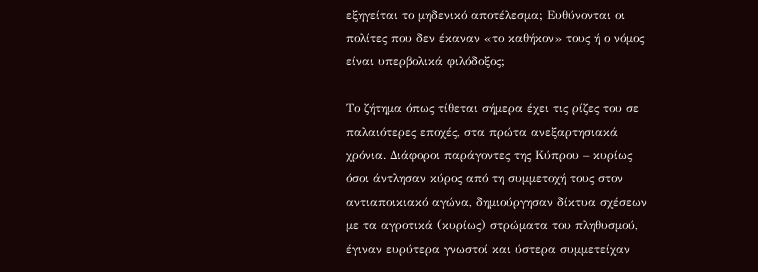εξηγείται το μηδενικό αποτέλεσμα; Ευθύνονται οι πολίτες που δεν έκαναν «το καθήκον» τους ή ο νόμος είναι υπερβολικά φιλόδοξος;

Το ζήτημα όπως τίθεται σήμερα έχει τις ρίζες του σε παλαιότερες εποχές, στα πρώτα ανεξαρτησιακά χρόνια. Διάφοροι παράγοντες της Κύπρου – κυρίως όσοι άντλησαν κύρος από τη συμμετοχή τους στον αντιαποικιακό αγώνα, δημιούργησαν δίκτυα σχέσεων με τα αγροτικά (κυρίως) στρώματα του πληθυσμού, έγιναν ευρύτερα γνωστοί και ύστερα συμμετείχαν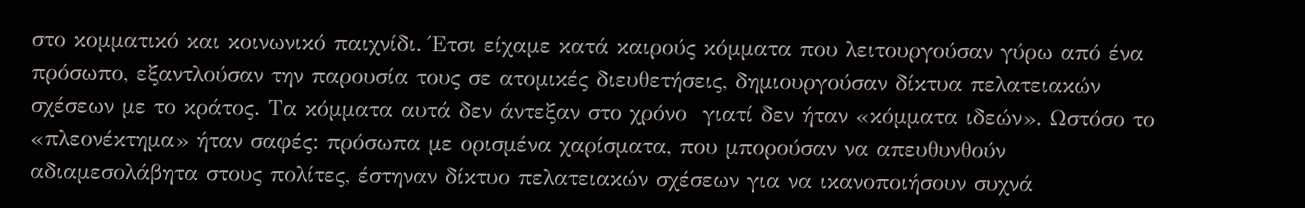στο κομματικό και κοινωνικό παιχνίδι. Έτσι είχαμε κατά καιρούς κόμματα που λειτουργούσαν γύρω από ένα πρόσωπο, εξαντλούσαν την παρουσία τους σε ατομικές διευθετήσεις, δημιουργούσαν δίκτυα πελατειακών σχέσεων με το κράτος. Τα κόμματα αυτά δεν άντεξαν στο χρόνο  γιατί δεν ήταν «κόμματα ιδεών». Ωστόσο το «πλεονέκτημα» ήταν σαφές: πρόσωπα με ορισμένα χαρίσματα, που μπορούσαν να απευθυνθούν αδιαμεσολάβητα στους πολίτες, έστηναν δίκτυο πελατειακών σχέσεων για να ικανοποιήσουν συχνά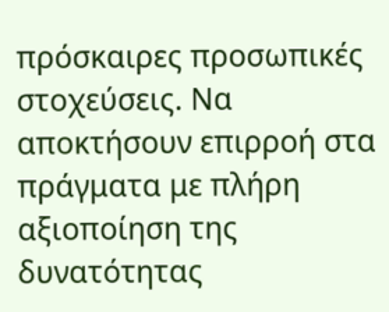πρόσκαιρες προσωπικές στοχεύσεις. Να αποκτήσουν επιρροή στα πράγματα με πλήρη αξιοποίηση της δυνατότητας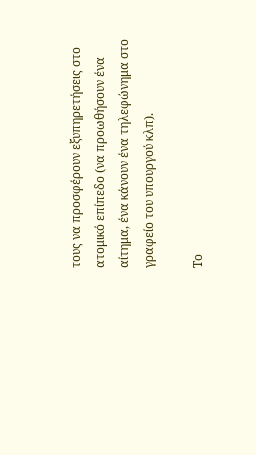τους να προσφέρουν εξυπηρετήσεις στο ατομικό επίπεδο (να προωθήσουν ένα αίτημα, ένα κάνουν ένα τηλεφώνημα στο γραφείο του υπουργού κλπ).

Το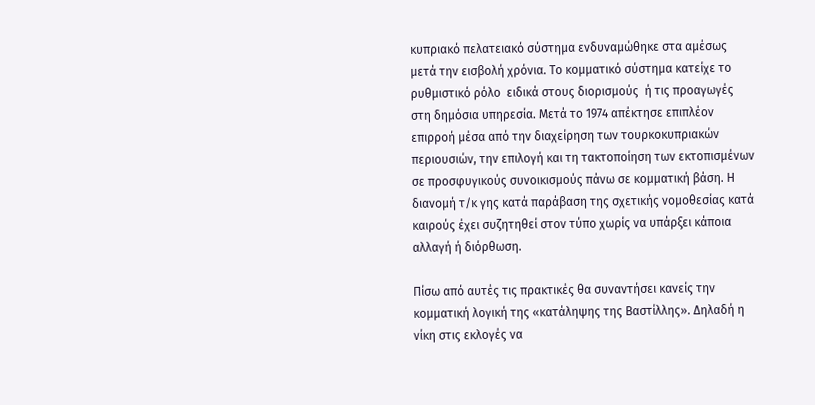κυπριακό πελατειακό σύστημα ενδυναμώθηκε στα αμέσως μετά την εισβολή χρόνια. Το κομματικό σύστημα κατείχε το ρυθμιστικό ρόλο  ειδικά στους διορισμούς  ή τις προαγωγές  στη δημόσια υπηρεσία. Μετά το 1974 απέκτησε επιπλέον επιρροή μέσα από την διαχείρηση των τουρκοκυπριακών περιουσιών, την επιλογή και τη τακτοποίηση των εκτοπισμένων σε προσφυγικούς συνοικισμούς πάνω σε κομματική βάση. Η διανομή τ/κ γης κατά παράβαση της σχετικής νομοθεσίας κατά καιρούς έχει συζητηθεί στον τύπο χωρίς να υπάρξει κάποια αλλαγή ή διόρθωση.

Πίσω από αυτές τις πρακτικές θα συναντήσει κανείς την κομματική λογική της «κατάληψης της Βαστίλλης». Δηλαδή η νίκη στις εκλογές να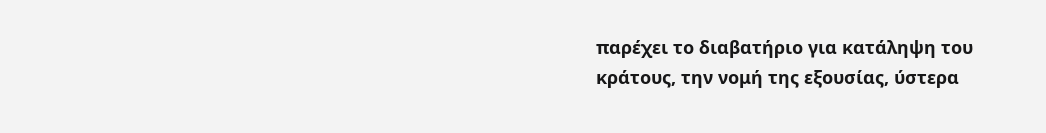παρέχει το διαβατήριο για κατάληψη του κράτους, την νομή της εξουσίας, ύστερα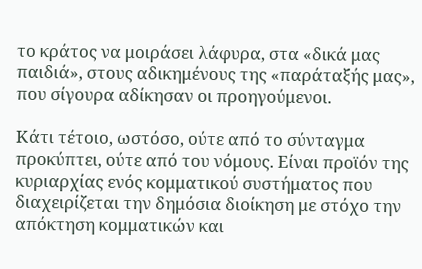το κράτος να μοιράσει λάφυρα, στα «δικά μας παιδιά», στους αδικημένους της «παράταξής μας», που σίγουρα αδίκησαν οι προηγούμενοι.

Κάτι τέτοιο, ωστόσο, ούτε από το σύνταγμα προκύπτει, ούτε από του νόμους. Είναι προϊόν της κυριαρχίας ενός κομματικού συστήματος που διαχειρίζεται την δημόσια διοίκηση με στόχο την απόκτηση κομματικών και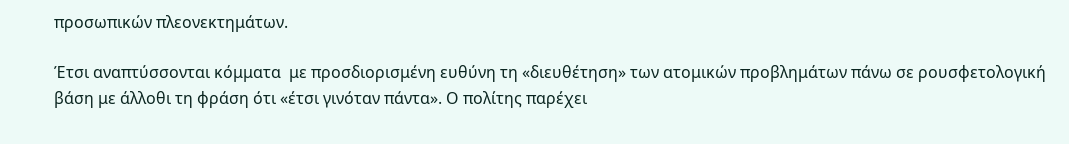προσωπικών πλεονεκτημάτων.

Έτσι αναπτύσσονται κόμματα  με προσδιορισμένη ευθύνη τη «διευθέτηση» των ατομικών προβλημάτων πάνω σε ρουσφετολογική βάση με άλλοθι τη φράση ότι «έτσι γινόταν πάντα». Ο πολίτης παρέχει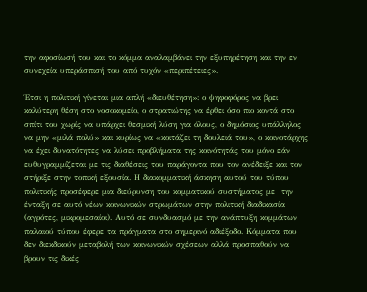την αφοσίωσή του και το κόμμα αναλαμβάνει την εξυπηρέτηση και την εν συνεχεία υπεράσπισή του από τυχόν «περιπέτειες».

Έτσι η πολιτική γίνεται μια απλή «διευθέτηση»: ο ψηφοφόρος να βρει καλύτερη θέση στο νοσοκομείο, ο στρατιώτης να έρθει όσο πιο κοντά στο σπίτι του χωρίς να υπάρχει θεσμική λύση για όλους, ο δημόσιος υπάλληλος να μην «μιλά πολύ» και κυρίως να «κοιτάζει τη δουλειά του», ο κοινοτάρχης να έχει δυνατότητες να λύσει προβλήματα της κοινότητάς του μόνο εάν ευθυγραμμίζεται με τις διαθέσεις του παράγοντα που τον ανέδειξε και τον στήριξε στην τοπική εξουσία. Η διακομματική άσκηση αυτού του τύπου πολιτικής προσέφερε μια διεύρυνση του κομματικού συστήματος με  την ένταξη σε αυτό νέων κοινωνικών στρωμάτων στην πολιτική διαδικασία (αγρότες, μικρομεσαίοι). Αυτό σε συνδυασμό με την ανάπτυξη κομμάτων παλαιού τύπου έφερε τα πράγματα στο σημερινό αδιέξοδο. Κόμματα που δεν διεκδικούν μεταβολή των κοινωνικών σχέσεων αλλά προσπαθούν να βρουν τις δικές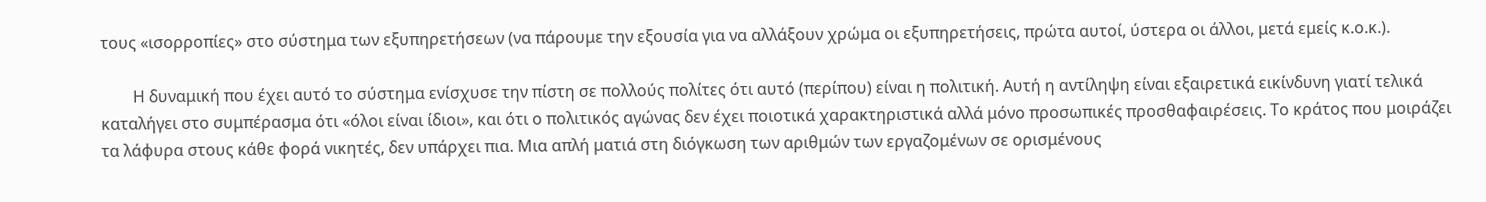τους «ισορροπίες» στο σύστημα των εξυπηρετήσεων (να πάρουμε την εξουσία για να αλλάξουν χρώμα οι εξυπηρετήσεις, πρώτα αυτοί, ύστερα οι άλλοι, μετά εμείς κ.ο.κ.).

        Η δυναμική που έχει αυτό το σύστημα ενίσχυσε την πίστη σε πολλούς πολίτες ότι αυτό (περίπου) είναι η πολιτική. Αυτή η αντίληψη είναι εξαιρετικά εικίνδυνη γιατί τελικά καταλήγει στο συμπέρασμα ότι «όλοι είναι ίδιοι», και ότι ο πολιτικός αγώνας δεν έχει ποιοτικά χαρακτηριστικά αλλά μόνο προσωπικές προσθαφαιρέσεις. Το κράτος που μοιράζει τα λάφυρα στους κάθε φορά νικητές, δεν υπάρχει πια. Μια απλή ματιά στη διόγκωση των αριθμών των εργαζομένων σε ορισμένους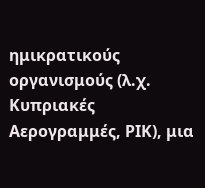ημικρατικούς οργανισμούς (λ.χ. Κυπριακές Αερογραμμές, ΡΙΚ), μια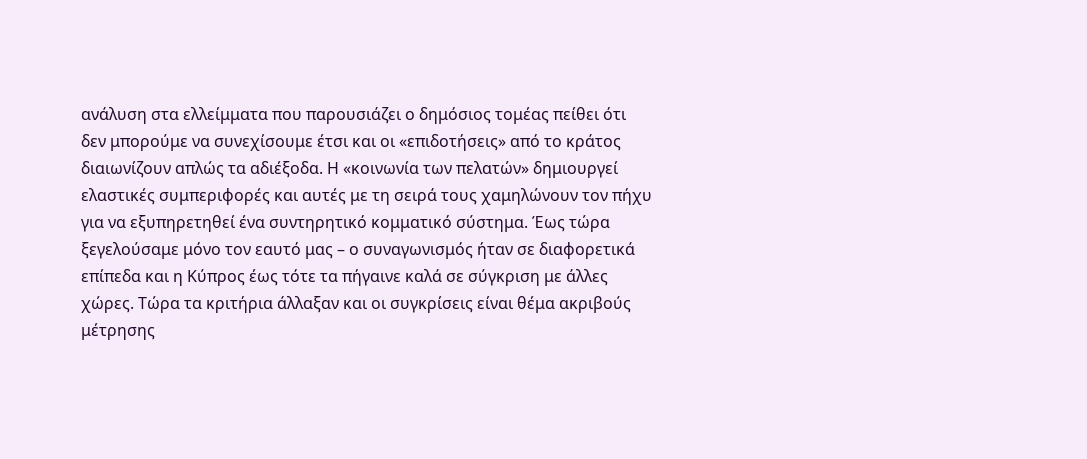ανάλυση στα ελλείμματα που παρουσιάζει ο δημόσιος τομέας πείθει ότι δεν μπορούμε να συνεχίσουμε έτσι και οι «επιδοτήσεις» από το κράτος διαιωνίζουν απλώς τα αδιέξοδα. Η «κοινωνία των πελατών» δημιουργεί ελαστικές συμπεριφορές και αυτές με τη σειρά τους χαμηλώνουν τον πήχυ για να εξυπηρετηθεί ένα συντηρητικό κομματικό σύστημα. Έως τώρα ξεγελούσαμε μόνο τον εαυτό μας – ο συναγωνισμός ήταν σε διαφορετικά επίπεδα και η Κύπρος έως τότε τα πήγαινε καλά σε σύγκριση με άλλες χώρες. Τώρα τα κριτήρια άλλαξαν και οι συγκρίσεις είναι θέμα ακριβούς μέτρησης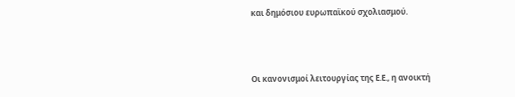και δημόσιου ευρωπαϊκού σχολιασμού.



Οι κανονισμοί λειτουργίας της Ε.Ε., η ανοικτή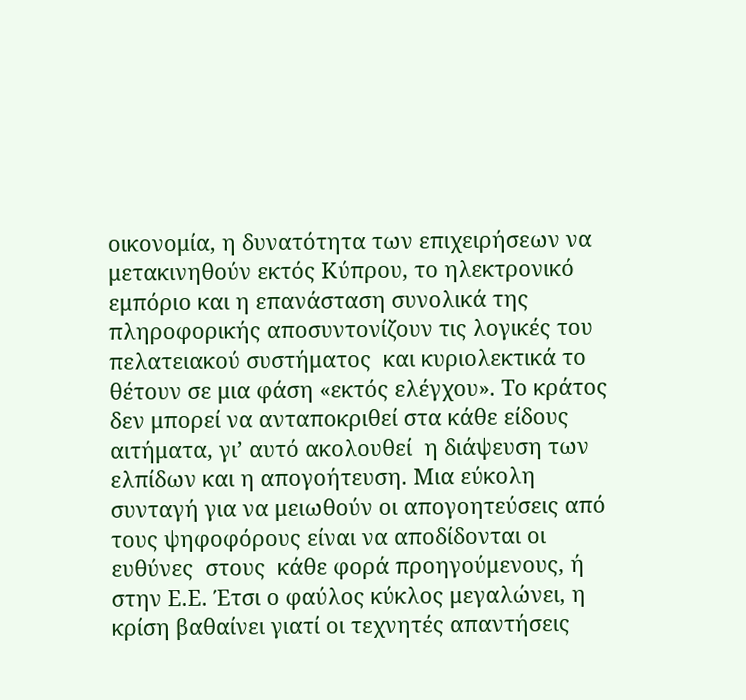οικονομία, η δυνατότητα των επιχειρήσεων να μετακινηθούν εκτός Κύπρου, το ηλεκτρονικό εμπόριο και η επανάσταση συνολικά της πληροφορικής αποσυντονίζουν τις λογικές του πελατειακού συστήματος  και κυριολεκτικά το θέτουν σε μια φάση «εκτός ελέγχου». Το κράτος δεν μπορεί να ανταποκριθεί στα κάθε είδους αιτήματα, γι’ αυτό ακολουθεί  η διάψευση των ελπίδων και η απογοήτευση. Μια εύκολη συνταγή για να μειωθούν οι απογοητεύσεις από τους ψηφοφόρους είναι να αποδίδονται οι ευθύνες  στους  κάθε φορά προηγούμενους, ή στην Ε.Ε. Έτσι ο φαύλος κύκλος μεγαλώνει, η κρίση βαθαίνει γιατί οι τεχνητές απαντήσεις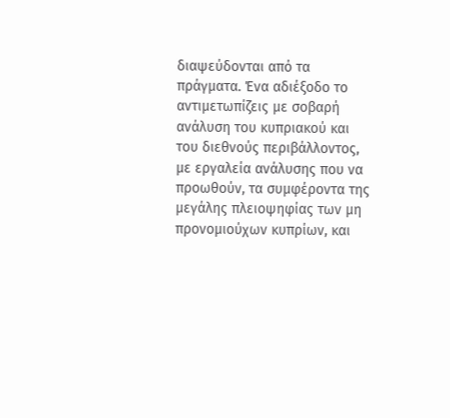διαψεύδονται από τα πράγματα. Ένα αδιέξοδο το αντιμετωπίζεις με σοβαρή ανάλυση του κυπριακού και του διεθνούς περιβάλλοντος, με εργαλεία ανάλυσης που να προωθούν, τα συμφέροντα της μεγάλης πλειοψηφίας των μη προνομιούχων κυπρίων, και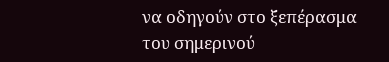να οδηγούν στο ξεπέρασμα του σημερινού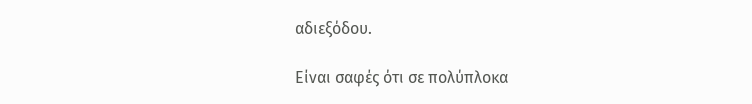αδιεξόδου.

Είναι σαφές ότι σε πολύπλοκα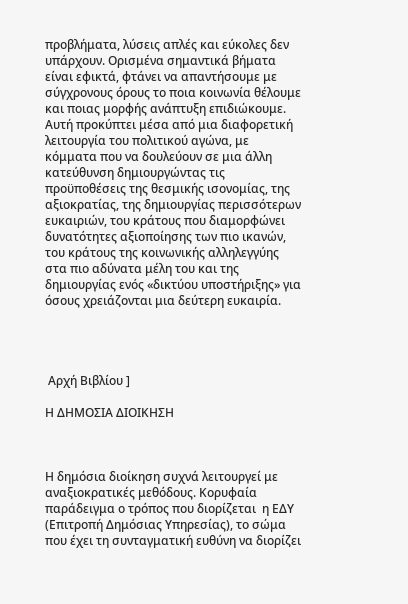προβλήματα, λύσεις απλές και εύκολες δεν υπάρχουν. Ορισμένα σημαντικά βήματα είναι εφικτά, φτάνει να απαντήσουμε με σύγχρονους όρους το ποια κοινωνία θέλουμε και ποιας μορφής ανάπτυξη επιδιώκουμε. Αυτή προκύπτει μέσα από μια διαφορετική λειτουργία του πολιτικού αγώνα, με κόμματα που να δουλεύουν σε μια άλλη κατεύθυνση δημιουργώντας τις προϋποθέσεις της θεσμικής ισονομίας, της αξιοκρατίας, της δημιουργίας περισσότερων ευκαιριών, του κράτους που διαμορφώνει δυνατότητες αξιοποίησης των πιο ικανών, του κράτους της κοινωνικής αλληλεγγύης στα πιο αδύνατα μέλη του και της δημιουργίας ενός «δικτύου υποστήριξης» για όσους χρειάζονται μια δεύτερη ευκαιρία.




 Αρχή Βιβλίου ]

Η ΔΗΜΟΣΙΑ ΔΙΟΙΚΗΣΗ



Η δημόσια διοίκηση συχνά λειτουργεί με αναξιοκρατικές μεθόδους. Κορυφαία παράδειγμα ο τρόπος που διορίζεται  η ΕΔΥ (Επιτροπή Δημόσιας Υπηρεσίας), το σώμα που έχει τη συνταγματική ευθύνη να διορίζει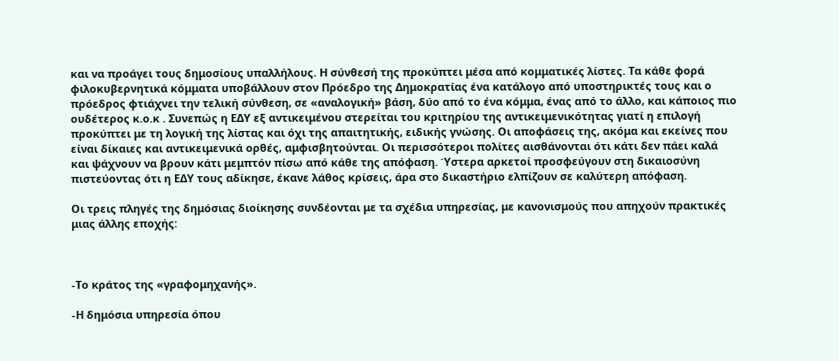και να προάγει τους δημοσίους υπαλλήλους. Η σύνθεσή της προκύπτει μέσα από κομματικές λίστες. Τα κάθε φορά φιλοκυβερνητικά κόμματα υποβάλλουν στον Πρόεδρο της Δημοκρατίας ένα κατάλογο από υποστηρικτές τους και ο πρόεδρος φτιάχνει την τελική σύνθεση, σε «αναλογική» βάση, δύο από το ένα κόμμα, ένας από το άλλο, και κάποιος πιο ουδέτερος κ.ο.κ . Συνεπώς η ΕΔΥ εξ αντικειμένου στερείται του κριτηρίου της αντικειμενικότητας γιατί η επιλογή προκύπτει με τη λογική της λίστας και όχι της απαιτητικής, ειδικής γνώσης. Οι αποφάσεις της, ακόμα και εκείνες που είναι δίκαιες και αντικειμενικά ορθές, αμφισβητούνται. Οι περισσότεροι πολίτες αισθάνονται ότι κάτι δεν πάει καλά και ψάχνουν να βρουν κάτι μεμπτόν πίσω από κάθε της απόφαση. Ύστερα αρκετοί προσφεύγουν στη δικαιοσύνη πιστεύοντας ότι η ΕΔΥ τους αδίκησε, έκανε λάθος κρίσεις, άρα στο δικαστήριο ελπίζουν σε καλύτερη απόφαση.

Οι τρεις πληγές της δημόσιας διοίκησης συνδέονται με τα σχέδια υπηρεσίας, με κανονισμούς που απηχούν πρακτικές μιας άλλης εποχής:



-Το κράτος της «γραφομηχανής».

-Η δημόσια υπηρεσία όπου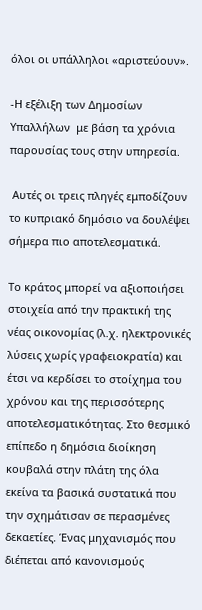όλοι οι υπάλληλοι «αριστεύουν».

-Η εξέλιξη των Δημοσίων Υπαλλήλων  με βάση τα χρόνια παρουσίας τους στην υπηρεσία.

 Αυτές οι τρεις πληγές εμποδίζουν το κυπριακό δημόσιο να δουλέψει σήμερα πιο αποτελεσματικά.

Το κράτος μπορεί να αξιοποιήσει στοιχεία από την πρακτική της νέας οικονομίας (λ.χ. ηλεκτρονικές λύσεις χωρίς γραφειοκρατία) και έτσι να κερδίσει το στοίχημα του χρόνου και της περισσότερης αποτελεσματικότητας. Στο θεσμικό επίπεδο η δημόσια διοίκηση κουβαλά στην πλάτη της όλα εκείνα τα βασικά συστατικά που την σχημάτισαν σε περασμένες δεκαετίες. Ένας μηχανισμός που διέπεται από κανονισμούς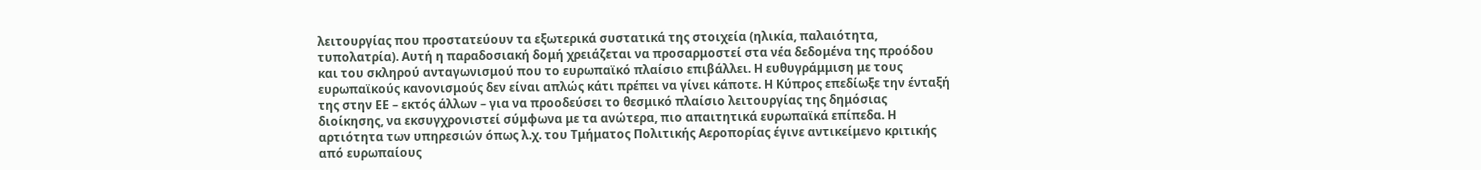λειτουργίας που προστατεύουν τα εξωτερικά συστατικά της στοιχεία (ηλικία, παλαιότητα, τυπολατρία). Αυτή η παραδοσιακή δομή χρειάζεται να προσαρμοστεί στα νέα δεδομένα της προόδου και του σκληρού ανταγωνισμού που το ευρωπαϊκό πλαίσιο επιβάλλει. Η ευθυγράμμιση με τους ευρωπαϊκούς κανονισμούς δεν είναι απλώς κάτι πρέπει να γίνει κάποτε. Η Κύπρος επεδίωξε την ένταξή της στην ΕΕ – εκτός άλλων – για να προοδεύσει το θεσμικό πλαίσιο λειτουργίας της δημόσιας διοίκησης, να εκσυγχρονιστεί σύμφωνα με τα ανώτερα, πιο απαιτητικά ευρωπαϊκά επίπεδα. Η αρτιότητα των υπηρεσιών όπως λ.χ. του Τμήματος Πολιτικής Αεροπορίας έγινε αντικείμενο κριτικής από ευρωπαίους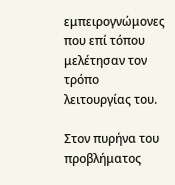εμπειρογνώμονες που επί τόπου μελέτησαν τον τρόπο λειτουργίας του.

Στον πυρήνα του προβλήματος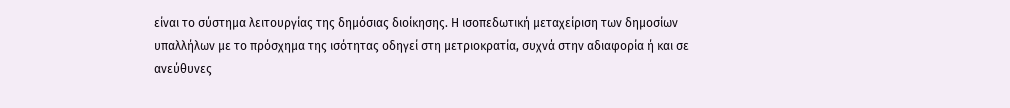είναι το σύστημα λειτουργίας της δημόσιας διοίκησης. Η ισοπεδωτική μεταχείριση των δημοσίων  υπαλλήλων με το πρόσχημα της ισότητας οδηγεί στη μετριοκρατία, συχνά στην αδιαφορία ή και σε ανεύθυνες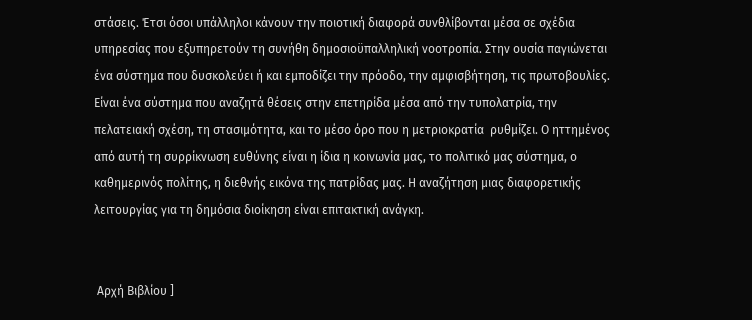στάσεις. Έτσι όσοι υπάλληλοι κάνουν την ποιοτική διαφορά συνθλίβονται μέσα σε σχέδια υπηρεσίας που εξυπηρετούν τη συνήθη δημοσιοϋπαλληλική νοοτροπία. Στην ουσία παγιώνεται ένα σύστημα που δυσκολεύει ή και εμποδίζει την πρόοδο, την αμφισβήτηση, τις πρωτοβουλίες. Είναι ένα σύστημα που αναζητά θέσεις στην επετηρίδα μέσα από την τυπολατρία, την πελατειακή σχέση, τη στασιμότητα, και το μέσο όρο που η μετριοκρατία  ρυθμίζει. Ο ηττημένος από αυτή τη συρρίκνωση ευθύνης είναι η ίδια η κοινωνία μας, το πολιτικό μας σύστημα, ο καθημερινός πολίτης, η διεθνής εικόνα της πατρίδας μας. Η αναζήτηση μιας διαφορετικής λειτουργίας για τη δημόσια διοίκηση είναι επιτακτική ανάγκη.


 Αρχή Βιβλίου ]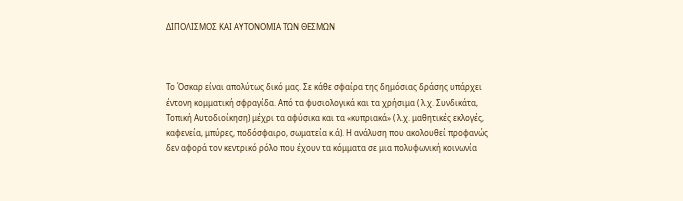ΔΙΠΟΛΙΣΜΟΣ ΚΑΙ ΑΥΤΟΝΟΜΙΑ ΤΩΝ ΘΕΣΜΩΝ



Το Όσκαρ είναι απολύτως δικό μας. Σε κάθε σφαίρα της δημόσιας δράσης υπάρχει έντονη κομματική σφραγίδα. Από τα φυσιολογικά και τα χρήσιμα ( λ.χ. Συνδικάτα, Τοπική Αυτοδιοίκηση) μέχρι τα αφύσικα και τα «κυπριακά» ( λ.χ. μαθητικές εκλογές, καφενεία, μπύρες, ποδόσφαιρο, σωματεία κ.ά). Η ανάλυση που ακολουθεί προφανώς δεν αφορά τον κεντρικό ρόλο που έχουν τα κόμματα σε μια πολυφωνική κοινωνία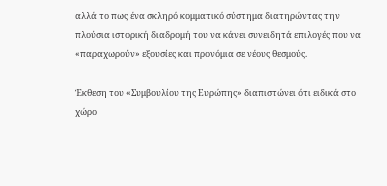αλλά το πως ένα σκληρό κομματικό σύστημα διατηρώντας την πλούσια ιστορική διαδρομή του να κάνει συνειδητά επιλογές που να «παραχωρούν» εξουσίες και προνόμια σε νέους θεσμούς.

Έκθεση του «Συμβουλίου της Ευρώπης» διαπιστώνει ότι ειδικά στο χώρο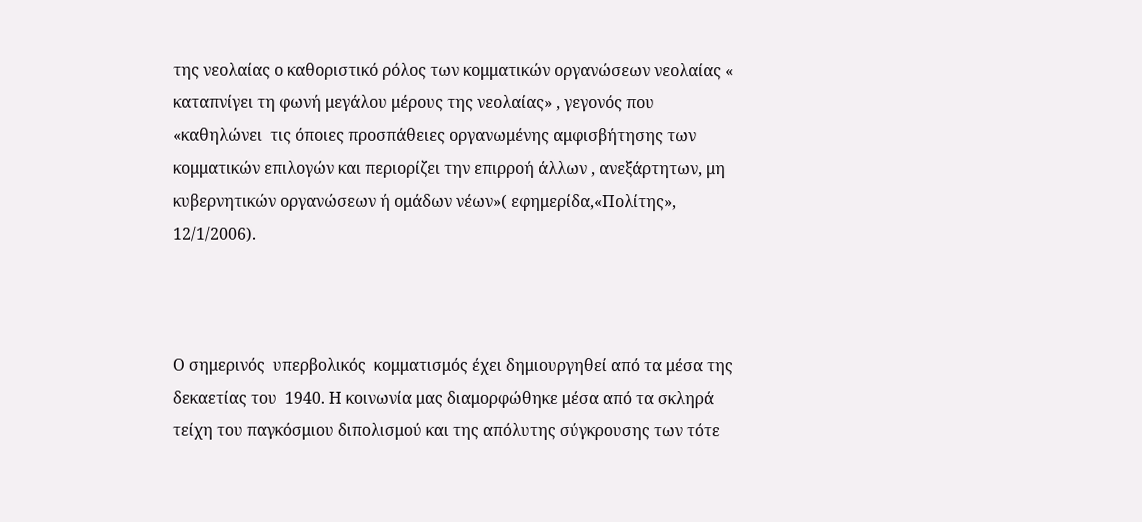της νεολαίας ο καθοριστικό ρόλος των κομματικών οργανώσεων νεολαίας « καταπνίγει τη φωνή μεγάλου μέρους της νεολαίας» , γεγονός που «καθηλώνει  τις όποιες προσπάθειες οργανωμένης αμφισβήτησης των κομματικών επιλογών και περιορίζει την επιρροή άλλων , ανεξάρτητων, μη κυβερνητικών οργανώσεων ή ομάδων νέων»( εφημερίδα,«Πολίτης», 12/1/2006).



Ο σημερινός  υπερβολικός  κομματισμός έχει δημιουργηθεί από τα μέσα της δεκαετίας του  1940. Η κοινωνία μας διαμορφώθηκε μέσα από τα σκληρά τείχη του παγκόσμιου διπολισμού και της απόλυτης σύγκρουσης των τότε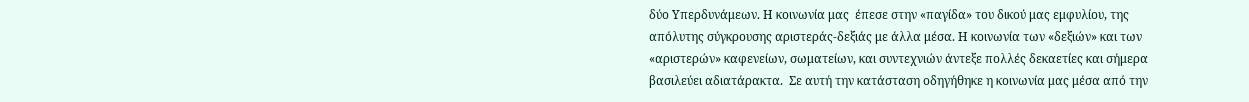δύο Υπερδυνάμεων. Η κοινωνία μας  έπεσε στην «παγίδα» του δικού μας εμφυλίου, της απόλυτης σύγκρουσης αριστεράς-δεξιάς με άλλα μέσα. Η κοινωνία των «δεξιών» και των «αριστερών» καφενείων, σωματείων, και συντεχνιών άντεξε πολλές δεκαετίες και σήμερα βασιλεύει αδιατάρακτα.  Σε αυτή την κατάσταση οδηγήθηκε η κοινωνία μας μέσα από την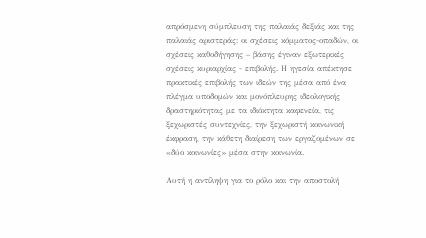απρόσμενη σύμπλευση της παλαιάς δεξιάς και της παλαιάς αριστεράς: οι σχέσεις κόμματος-οπαδών, οι σχέσεις καθοδήγησης – βάσης έγιναν εξωτερικές σχέσεις κυριαρχίας - επιβολής. Η ηγεσία απέκτησε πρακτικές επιβολής των ιδεών της μέσα από ένα πλέγμα υποδομών και μονόπλευρης ιδεολογικής δραστηριότητας με τα ιδιόκτητα καφενεία, τις ξεχωριστές συντεχνίες, την ξεχωριστή κοινωνική έκφραση, την κάθετη διαίρεση των εργαζομένων σε «δύο κοινωνίες» μέσα στην κοινωνία.

Αυτή η αντίληψη για το ρόλο και την αποστολή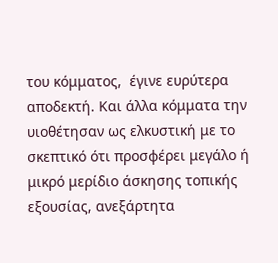του κόμματος,  έγινε ευρύτερα αποδεκτή. Και άλλα κόμματα την υιοθέτησαν ως ελκυστική με το σκεπτικό ότι προσφέρει μεγάλο ή μικρό μερίδιο άσκησης τοπικής εξουσίας, ανεξάρτητα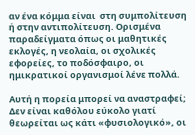αν ένα κόμμα είναι  στη συμπολίτευση ή στην αντιπολίτευση. Ορισμένα παραδείγματα όπως οι μαθητικές εκλογές, η νεολαία, οι σχολικές εφορείες, το ποδόσφαιρο, οι ημικρατικοί οργανισμοί λένε πολλά.

Αυτή η πορεία μπορεί να αναστραφεί; Δεν είναι καθόλου εύκολο γιατί θεωρείται ως κάτι «φυσιολογικό», οι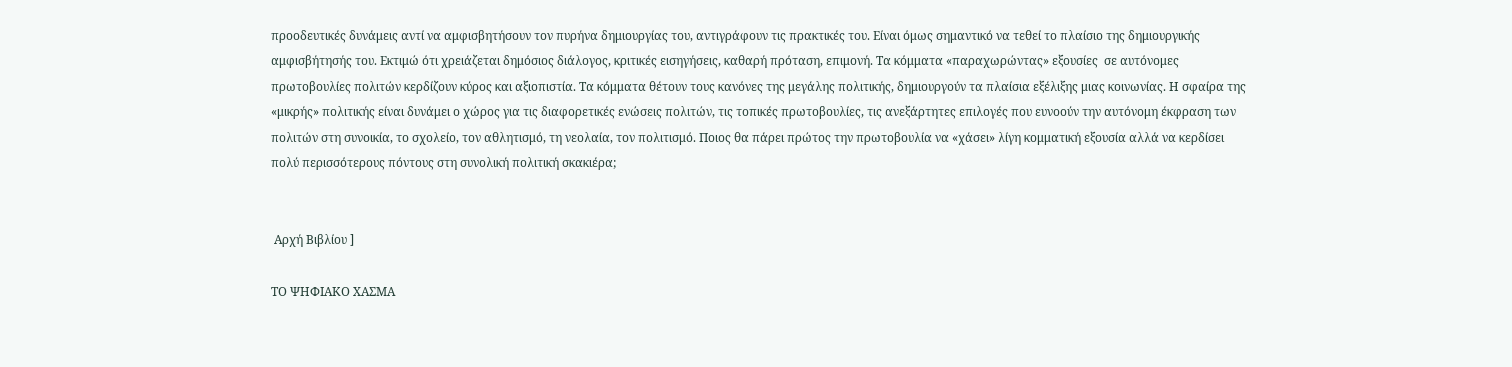προοδευτικές δυνάμεις αντί να αμφισβητήσουν τον πυρήνα δημιουργίας του, αντιγράφουν τις πρακτικές του. Είναι όμως σημαντικό να τεθεί το πλαίσιο της δημιουργικής αμφισβήτησής του. Εκτιμώ ότι χρειάζεται δημόσιος διάλογος, κριτικές εισηγήσεις, καθαρή πρόταση, επιμονή. Τα κόμματα «παραχωρώντας» εξουσίες  σε αυτόνομες πρωτοβουλίες πολιτών κερδίζουν κύρος και αξιοπιστία. Τα κόμματα θέτουν τους κανόνες της μεγάλης πολιτικής, δημιουργούν τα πλαίσια εξέλιξης μιας κοινωνίας. Η σφαίρα της «μικρής» πολιτικής είναι δυνάμει ο χώρος για τις διαφορετικές ενώσεις πολιτών, τις τοπικές πρωτοβουλίες, τις ανεξάρτητες επιλογές που ευνοούν την αυτόνομη έκφραση των πολιτών στη συνοικία, το σχολείο, τον αθλητισμό, τη νεολαία, τον πολιτισμό. Ποιος θα πάρει πρώτος την πρωτοβουλία να «χάσει» λίγη κομματική εξουσία αλλά να κερδίσει πολύ περισσότερους πόντους στη συνολική πολιτική σκακιέρα;


 Αρχή Βιβλίου ]

ΤΟ ΨΗΦΙΑΚΟ ΧΑΣΜΑ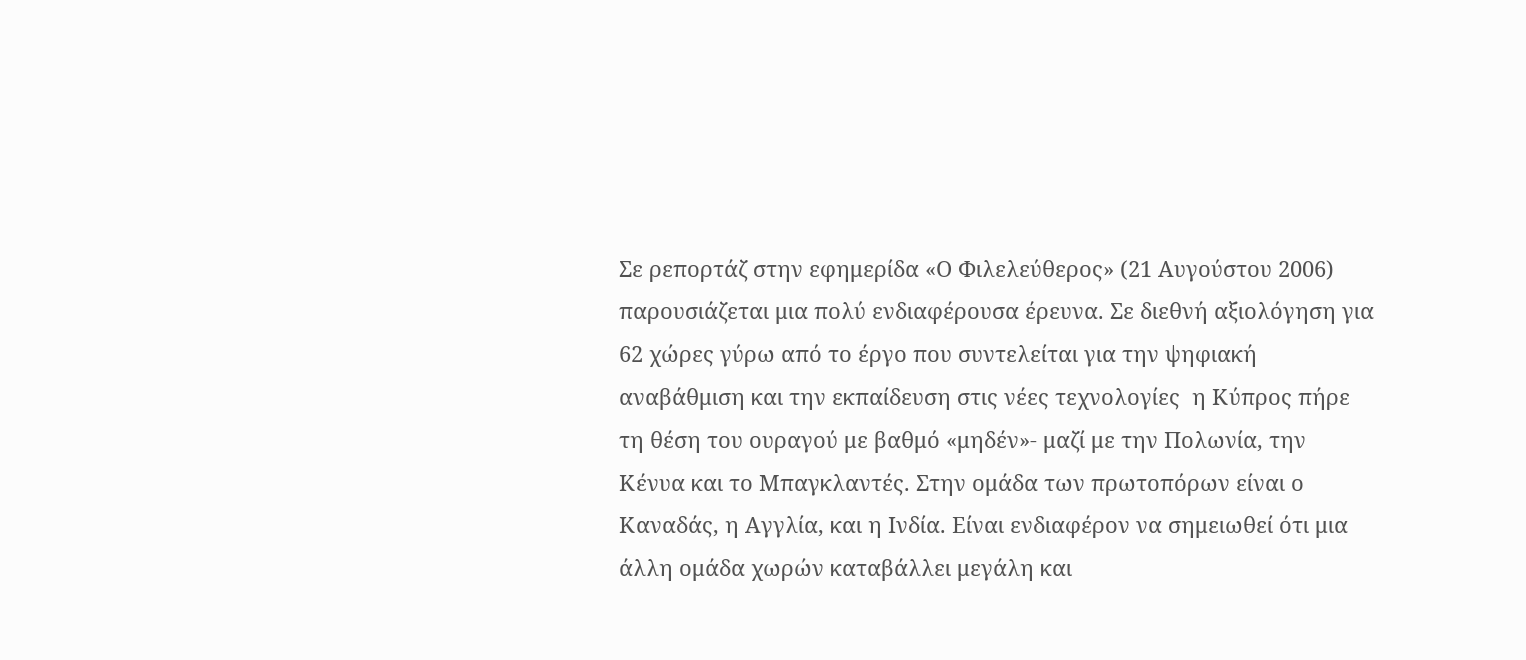Σε ρεπορτάζ στην εφημερίδα «Ο Φιλελεύθερος» (21 Αυγούστου 2006) παρουσιάζεται μια πολύ ενδιαφέρουσα έρευνα. Σε διεθνή αξιολόγηση για 62 χώρες γύρω από το έργο που συντελείται για την ψηφιακή αναβάθμιση και την εκπαίδευση στις νέες τεχνολογίες  η Κύπρος πήρε τη θέση του ουραγού με βαθμό «μηδέν»- μαζί με την Πολωνία, την Κένυα και το Μπαγκλαντές. Στην ομάδα των πρωτοπόρων είναι ο Καναδάς, η Αγγλία, και η Ινδία. Είναι ενδιαφέρον να σημειωθεί ότι μια άλλη ομάδα χωρών καταβάλλει μεγάλη και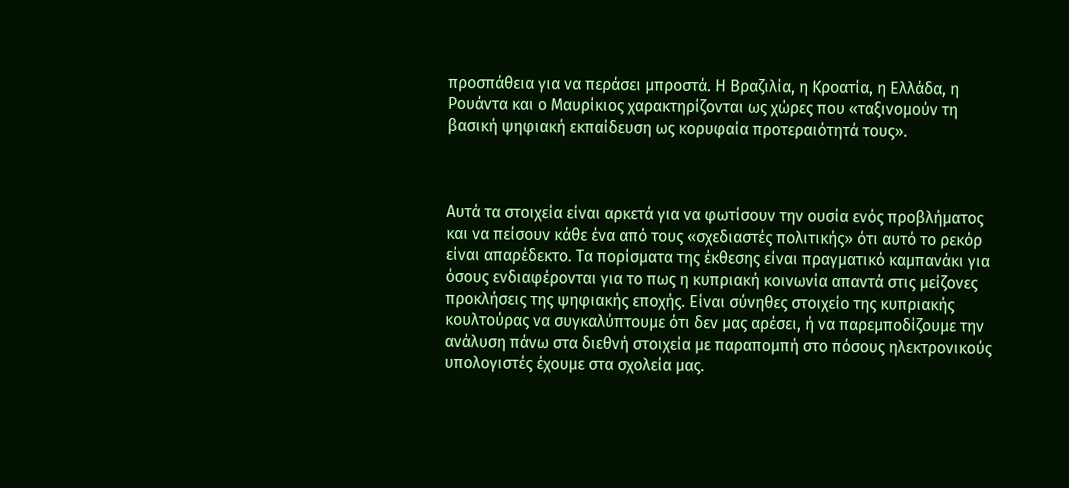προσπάθεια για να περάσει μπροστά. Η Βραζιλία, η Κροατία, η Ελλάδα, η Ρουάντα και ο Μαυρίκιος χαρακτηρίζονται ως χώρες που «ταξινομούν τη βασική ψηφιακή εκπαίδευση ως κορυφαία προτεραιότητά τους».



Αυτά τα στοιχεία είναι αρκετά για να φωτίσουν την ουσία ενός προβλήματος και να πείσουν κάθε ένα από τους «σχεδιαστές πολιτικής» ότι αυτό το ρεκόρ είναι απαρέδεκτο. Τα πορίσματα της έκθεσης είναι πραγματικό καμπανάκι για όσους ενδιαφέρονται για το πως η κυπριακή κοινωνία απαντά στις μείζονες προκλήσεις της ψηφιακής εποχής. Είναι σύνηθες στοιχείο της κυπριακής κουλτούρας να συγκαλύπτουμε ότι δεν μας αρέσει, ή να παρεμποδίζουμε την ανάλυση πάνω στα διεθνή στοιχεία με παραπομπή στο πόσους ηλεκτρονικούς υπολογιστές έχουμε στα σχολεία μας.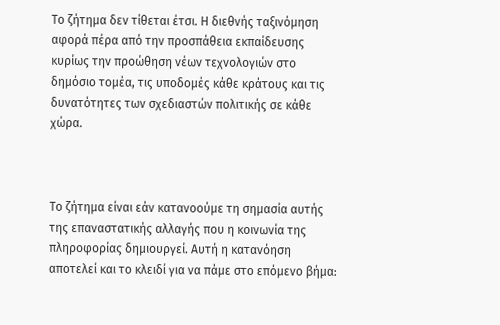Το ζήτημα δεν τίθεται έτσι. Η διεθνής ταξινόμηση αφορά πέρα από την προσπάθεια εκπαίδευσης κυρίως την προώθηση νέων τεχνολογιών στο δημόσιο τομέα, τις υποδομές κάθε κράτους και τις δυνατότητες των σχεδιαστών πολιτικής σε κάθε χώρα.



Το ζήτημα είναι εάν κατανοούμε τη σημασία αυτής της επαναστατικής αλλαγής που η κοινωνία της πληροφορίας δημιουργεί. Αυτή η κατανόηση αποτελεί και το κλειδί για να πάμε στο επόμενο βήμα: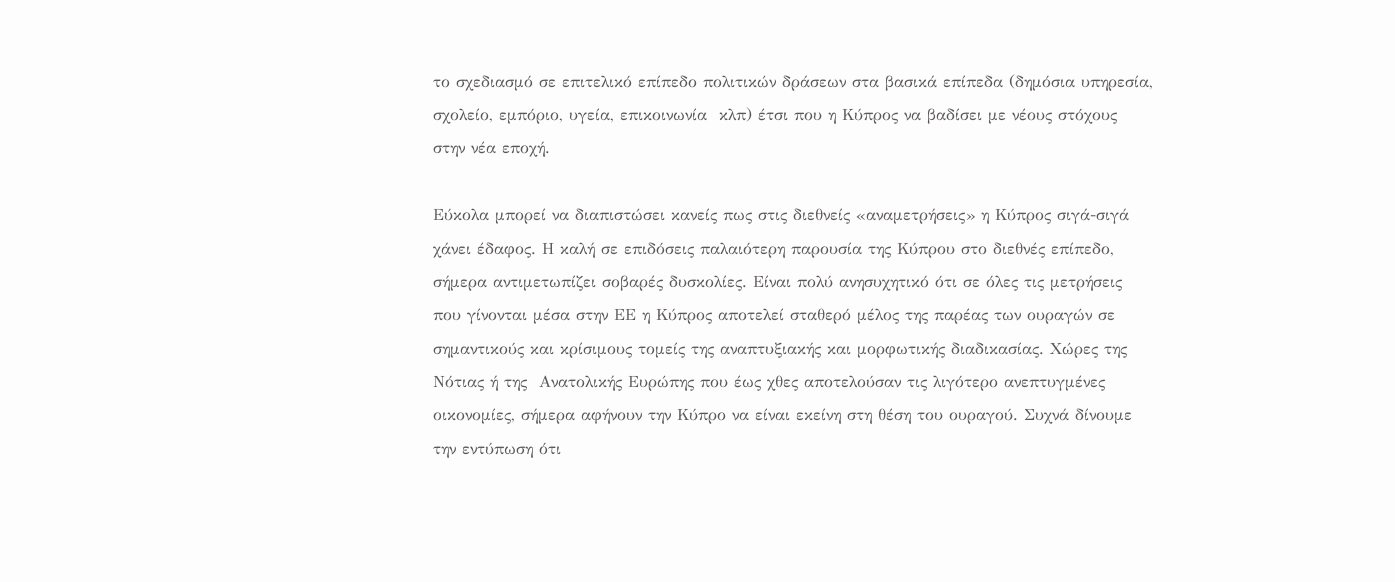το σχεδιασμό σε επιτελικό επίπεδο πολιτικών δράσεων στα βασικά επίπεδα (δημόσια υπηρεσία, σχολείο, εμπόριο, υγεία, επικοινωνία  κλπ) έτσι που η Κύπρος να βαδίσει με νέους στόχους στην νέα εποχή.

Εύκολα μπορεί να διαπιστώσει κανείς πως στις διεθνείς «αναμετρήσεις» η Κύπρος σιγά-σιγά χάνει έδαφος. Η καλή σε επιδόσεις παλαιότερη παρουσία της Κύπρου στο διεθνές επίπεδο, σήμερα αντιμετωπίζει σοβαρές δυσκολίες. Είναι πολύ ανησυχητικό ότι σε όλες τις μετρήσεις  που γίνονται μέσα στην ΕΕ η Κύπρος αποτελεί σταθερό μέλος της παρέας των ουραγών σε σημαντικούς και κρίσιμους τομείς της αναπτυξιακής και μορφωτικής διαδικασίας. Χώρες της Νότιας ή της  Ανατολικής Ευρώπης που έως χθες αποτελούσαν τις λιγότερο ανεπτυγμένες οικονομίες, σήμερα αφήνουν την Κύπρο να είναι εκείνη στη θέση του ουραγού. Συχνά δίνουμε την εντύπωση ότι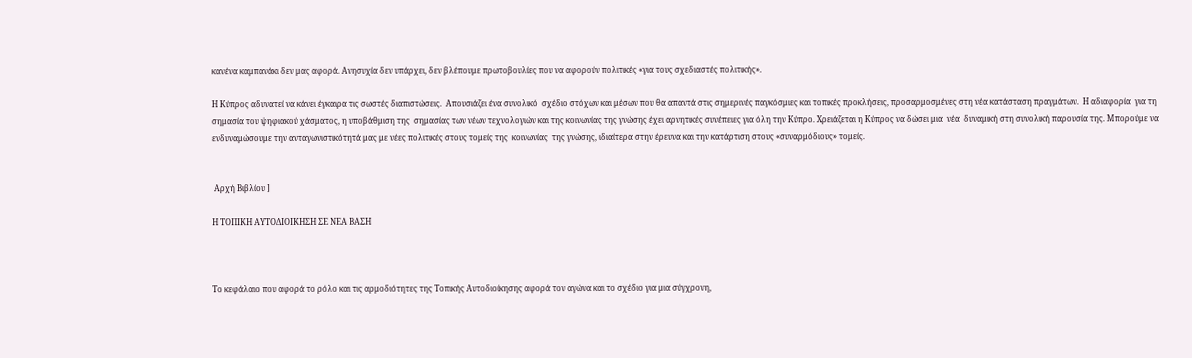κανένα καμπανάκι δεν μας αφορά. Ανησυχία δεν υπάρχει, δεν βλέπουμε πρωτοβουλίες που να αφορούν πολιτικές «για τους σχεδιαστές πολιτικής».

Η Κύπρος αδυνατεί να κάνει έγκαιρα τις σωστές διαπιστώσεις.  Απουσιάζει ένα συνολικό  σχέδιο στόχων και μέσων που θα απαντά στις σημερινές παγκόσμιες και τοπικές προκλήσεις, προσαρμοσμένες στη νέα κατάσταση πραγμάτων.  Η αδιαφορία  για τη σημασία του ψηφιακού χάσματος, η υποβάθμιση της  σημασίας των νέων τεχνολογιών και της κοινωνίας της γνώσης έχει αρνητικές συνέπειες για όλη την Κύπρο. Χρειάζεται η Κύπρος να δώσει μια  νέα  δυναμική στη συνολική παρουσία της. Μπορούμε να ενδυναμώσουμε την ανταγωνιστικότητά μας με νέες πολιτικές στους τομείς της  κοινωνίας  της γνώσης, ιδιαίτερα στην έρευνα και την κατάρτιση στους «συναρμόδιους» τομείς.


 Αρχή Βιβλίου ]

Η ΤΟΠΙΚΗ ΑΥΤΟΔΙΟΙΚΗΣΗ ΣΕ ΝΕΑ ΒΑΣΗ



Το κεφάλαιο που αφορά το ρόλο και τις αρμοδιότητες της Τοπικής Αυτοδιοίκησης αφορά τον αγώνα και το σχέδιο για μια σύγχρονη,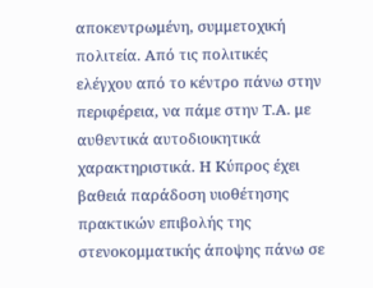αποκεντρωμένη, συμμετοχική πολιτεία. Από τις πολιτικές  ελέγχου από το κέντρο πάνω στην περιφέρεια, να πάμε στην Τ.Α. με αυθεντικά αυτοδιοικητικά χαρακτηριστικά. Η Κύπρος έχει βαθειά παράδοση υιοθέτησης πρακτικών επιβολής της στενοκομματικής άποψης πάνω σε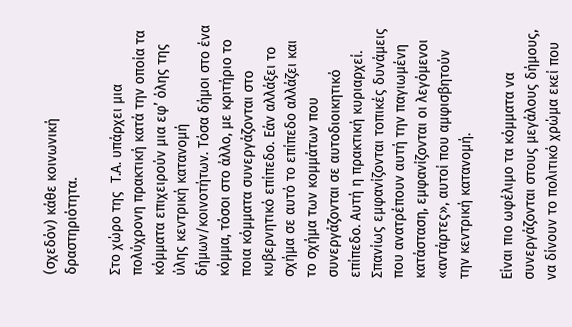(σχεδόν) κάθε κοινωνική δραστηριότητα.

Στο χώρο της  Τ.Α. υπάρχει μια πολύχρονη πρακτική κατά την οποία τα κόμματα επιχειρούν μια εφ’ όλης της ύλης κεντρική κατανομή δήμων/κοινοτήτων. Τόσα δήμοι στο ένα κόμμα, τόσοι στο άλλο, με κριτήριο το ποια κόμματα συνεργάζονται στο κυβερνητικό επίπεδο. Εάν αλλάξει το σχήμα σε αυτό το επίπεδο αλλάζει και το σχήμα των κομμάτων που συνεργάζονται σε αυτοδιοικητικό επίπεδο. Αυτή η πρακτική κυριαρχεί. Σπανίως εμφανίζονται τοπικές δυνάμεις που ανατρέπουν αυτή την παγιωμένη κατάσταση, εμφανίζονται οι λεγόμενοι «αντάρτες», αυτοί που αμφισβητούν την κεντρική κατανομή.

Είναι πιο ωφέλιμο τα κόμματα να συνεργάζονται στους μεγάλους δήμους, να δίνουν το πολιτικό χρώμα εκεί που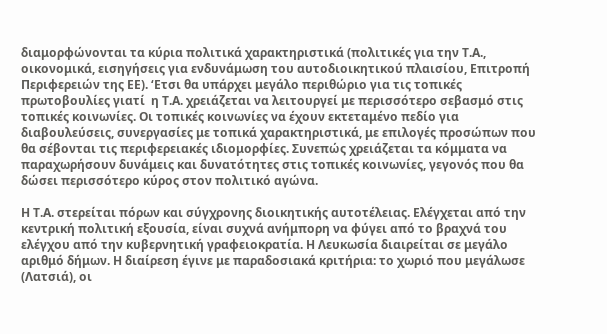διαμορφώνονται τα κύρια πολιτικά χαρακτηριστικά (πολιτικές για την Τ.Α., οικονομικά, εισηγήσεις για ενδυνάμωση του αυτοδιοικητικού πλαισίου, Επιτροπή Περιφερειών της ΕΕ). ‘Ετσι θα υπάρχει μεγάλο περιθώριο για τις τοπικές πρωτοβουλίες γιατί  η Τ.Α. χρειάζεται να λειτουργεί με περισσότερο σεβασμό στις τοπικές κοινωνίες. Οι τοπικές κοινωνίες να έχουν εκτεταμένο πεδίο για διαβουλεύσεις, συνεργασίες με τοπικά χαρακτηριστικά, με επιλογές προσώπων που θα σέβονται τις περιφερειακές ιδιομορφίες. Συνεπώς χρειάζεται τα κόμματα να παραχωρήσουν δυνάμεις και δυνατότητες στις τοπικές κοινωνίες, γεγονός που θα δώσει περισσότερο κύρος στον πολιτικό αγώνα.

Η Τ.Α. στερείται πόρων και σύγχρονης διοικητικής αυτοτέλειας. Ελέγχεται από την κεντρική πολιτική εξουσία, είναι συχνά ανήμπορη να φύγει από το βραχνά του ελέγχου από την κυβερνητική γραφειοκρατία. Η Λευκωσία διαιρείται σε μεγάλο αριθμό δήμων. Η διαίρεση έγινε με παραδοσιακά κριτήρια: το χωριό που μεγάλωσε (Λατσιά), οι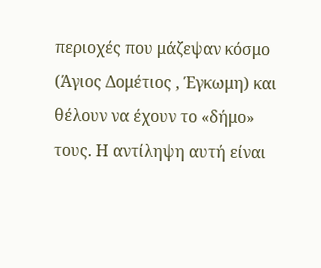περιοχές που μάζεψαν κόσμο (Άγιος Δομέτιος , Έγκωμη) και θέλουν να έχουν το «δήμο» τους. Η αντίληψη αυτή είναι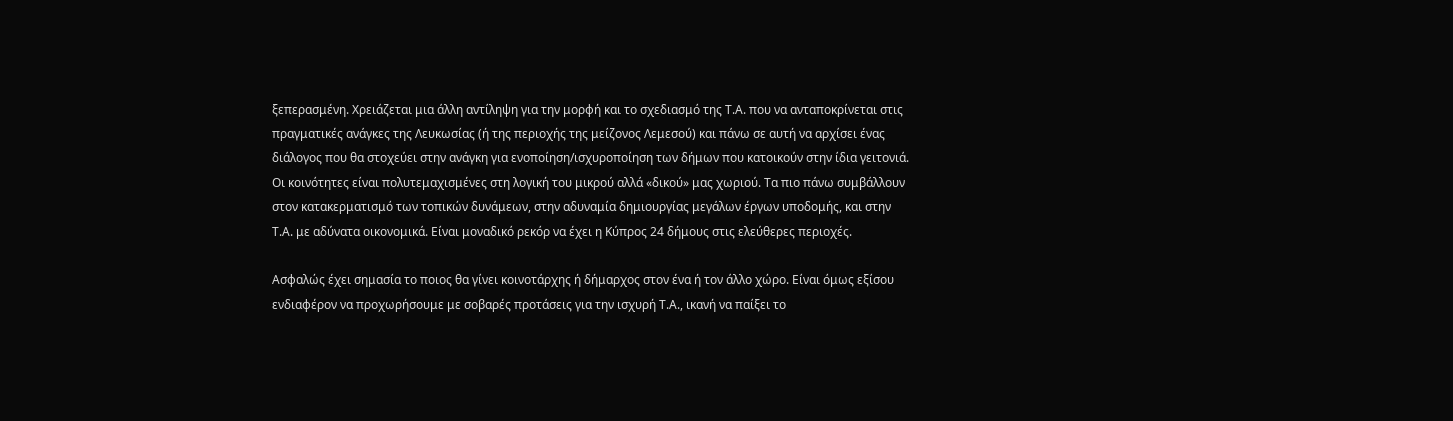ξεπερασμένη. Χρειάζεται μια άλλη αντίληψη για την μορφή και το σχεδιασμό της Τ.Α. που να ανταποκρίνεται στις πραγματικές ανάγκες της Λευκωσίας (ή της περιοχής της μείζονος Λεμεσού) και πάνω σε αυτή να αρχίσει ένας διάλογος που θα στοχεύει στην ανάγκη για ενοποίηση/ισχυροποίηση των δήμων που κατοικούν στην ίδια γειτονιά. Οι κοινότητες είναι πολυτεμαχισμένες στη λογική του μικρού αλλά «δικού» μας χωριού. Τα πιο πάνω συμβάλλουν στον κατακερματισμό των τοπικών δυνάμεων, στην αδυναμία δημιουργίας μεγάλων έργων υποδομής, και στην Τ.Α. με αδύνατα οικονομικά. Είναι μοναδικό ρεκόρ να έχει η Κύπρος 24 δήμους στις ελεύθερες περιοχές.

Ασφαλώς έχει σημασία το ποιος θα γίνει κοινοτάρχης ή δήμαρχος στον ένα ή τον άλλο χώρο. Είναι όμως εξίσου ενδιαφέρον να προχωρήσουμε με σοβαρές προτάσεις για την ισχυρή Τ.Α., ικανή να παίξει το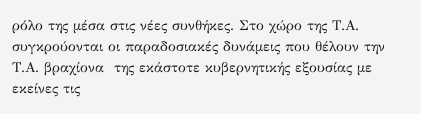ρόλο της μέσα στις νέες συνθήκες. Στο χώρο της Τ.Α. συγκρούονται οι παραδοσιακές δυνάμεις που θέλουν την Τ.Α. βραχίονα  της εκάστοτε κυβερνητικής εξουσίας με εκείνες τις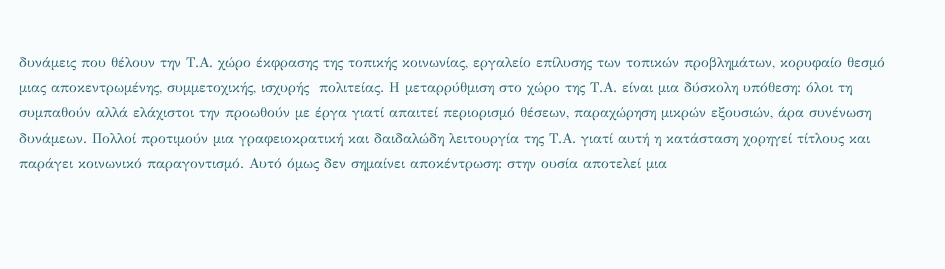δυνάμεις που θέλουν την Τ.Α. χώρο έκφρασης της τοπικής κοινωνίας, εργαλείο επίλυσης των τοπικών προβλημάτων, κορυφαίο θεσμό μιας αποκεντρωμένης, συμμετοχικής, ισχυρής  πολιτείας. Η μεταρρύθμιση στο χώρο της Τ.Α. είναι μια δύσκολη υπόθεση: όλοι τη συμπαθούν αλλά ελάχιστοι την προωθούν με έργα γιατί απαιτεί περιορισμό θέσεων, παραχώρηση μικρών εξουσιών, άρα συνένωση δυνάμεων. Πολλοί προτιμούν μια γραφειοκρατική και δαιδαλώδη λειτουργία της Τ.Α. γιατί αυτή η κατάσταση χορηγεί τίτλους και παράγει κοινωνικό παραγοντισμό. Αυτό όμως δεν σημαίνει αποκέντρωση: στην ουσία αποτελεί μια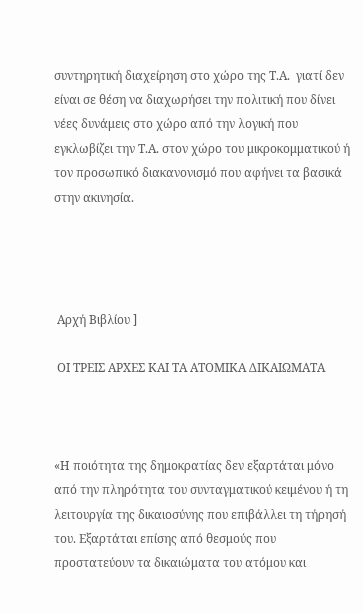συντηρητική διαχείρηση στο χώρο της Τ.Α.  γιατί δεν είναι σε θέση να διαχωρήσει την πολιτική που δίνει νέες δυνάμεις στο χώρο από την λογική που εγκλωβίζει την Τ.Α. στον χώρο του μικροκομματικού ή τον προσωπικό διακανονισμό που αφήνει τα βασικά στην ακινησία.




 Αρχή Βιβλίου ]

 ΟΙ ΤΡΕΙΣ ΑΡΧΕΣ ΚΑΙ ΤΑ ΑΤΟΜΙΚΑ ΔΙΚΑΙΩΜΑΤΑ



«Η ποιότητα της δημοκρατίας δεν εξαρτάται μόνο από την πληρότητα του συνταγματικού κειμένου ή τη λειτουργία της δικαιοσύνης που επιβάλλει τη τήρησή του. Εξαρτάται επίσης από θεσμούς που προστατεύουν τα δικαιώματα του ατόμου και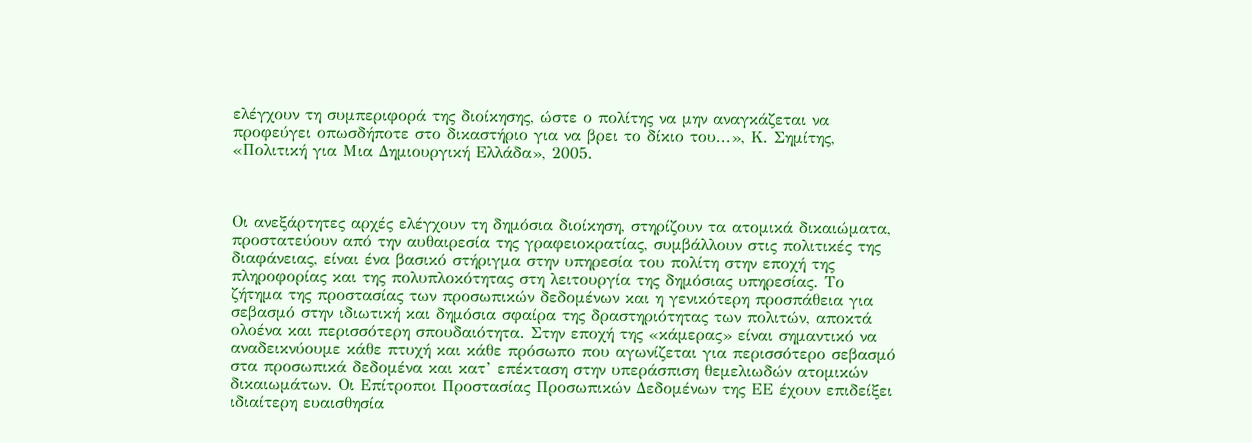ελέγχουν τη συμπεριφορά της διοίκησης, ώστε ο πολίτης να μην αναγκάζεται να προφεύγει οπωσδήποτε στο δικαστήριο για να βρει το δίκιο του...», Κ. Σημίτης, «Πολιτική για Μια Δημιουργική Ελλάδα», 2005.



Οι ανεξάρτητες αρχές ελέγχουν τη δημόσια διοίκηση, στηρίζουν τα ατομικά δικαιώματα, προστατεύουν από την αυθαιρεσία της γραφειοκρατίας, συμβάλλουν στις πολιτικές της διαφάνειας, είναι ένα βασικό στήριγμα στην υπηρεσία του πολίτη στην εποχή της πληροφορίας και της πολυπλοκότητας στη λειτουργία της δημόσιας υπηρεσίας. Το ζήτημα της προστασίας των προσωπικών δεδομένων και η γενικότερη προσπάθεια για σεβασμό στην ιδιωτική και δημόσια σφαίρα της δραστηριότητας των πολιτών, αποκτά ολοένα και περισσότερη σπουδαιότητα. Στην εποχή της «κάμερας» είναι σημαντικό να αναδεικνύουμε κάθε πτυχή και κάθε πρόσωπο που αγωνίζεται για περισσότερο σεβασμό στα προσωπικά δεδομένα και κατ’ επέκταση στην υπεράσπιση θεμελιωδών ατομικών δικαιωμάτων. Οι Επίτροποι Προστασίας Προσωπικών Δεδομένων της ΕΕ έχουν επιδείξει ιδιαίτερη ευαισθησία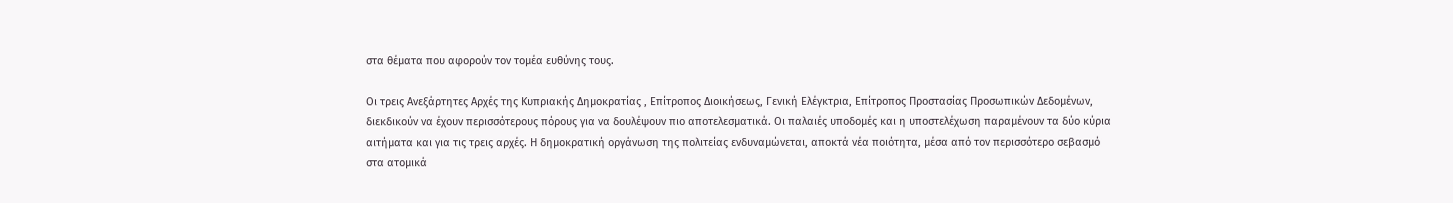στα θέματα που αφορούν τον τομέα ευθύνης τους.

Οι τρεις Ανεξάρτητες Αρχές της Κυπριακής Δημοκρατίας , Επίτροπος Διοικήσεως, Γενική Ελέγκτρια, Επίτροπος Προστασίας Προσωπικών Δεδομένων, διεκδικούν να έχουν περισσότερους πόρους για να δουλέψουν πιο αποτελεσματικά. Οι παλαιές υποδομές και η υποστελέχωση παραμένουν τα δύο κύρια αιτήματα και για τις τρεις αρχές. Η δημοκρατική οργάνωση της πολιτείας ενδυναμώνεται, αποκτά νέα ποιότητα, μέσα από τον περισσότερο σεβασμό στα ατομικά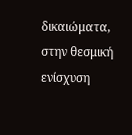δικαιώματα, στην θεσμική ενίσχυση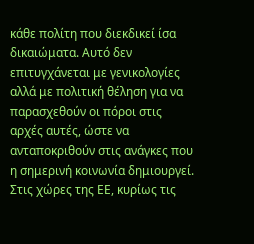κάθε πολίτη που διεκδικεί ίσα δικαιώματα. Αυτό δεν επιτυγχάνεται με γενικολογίες αλλά με πολιτική θέληση για να παρασχεθούν οι πόροι στις αρχές αυτές, ώστε να ανταποκριθούν στις ανάγκες που η σημερινή κοινωνία δημιουργεί. Στις χώρες της ΕΕ, κυρίως τις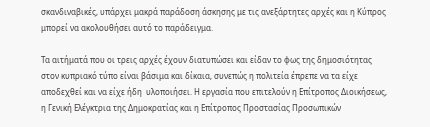σκανδιναβικές, υπάρχει μακρά παράδοση άσκησης με τις ανεξάρτητες αρχές και η Κύπρος μπορεί να ακολουθήσει αυτό το παράδειγμα.

Τα αιτήματά που οι τρεις αρχές έχουν διατυπώσει και είδαν το φως της δημοσιότητας στον κυπριακό τύπο είναι βάσιμα και δίκαια, συνεπώς η πολιτεία έπρεπε να τα είχε αποδεχθεί και να είχε ήδη  υλοποιήσει. Η εργασία που επιτελούν η Επίτροπος Διοικήσεως, η Γενική Ελέγκτρια της Δημοκρατίας και η Επίτροπος Προστασίας Προσωπικών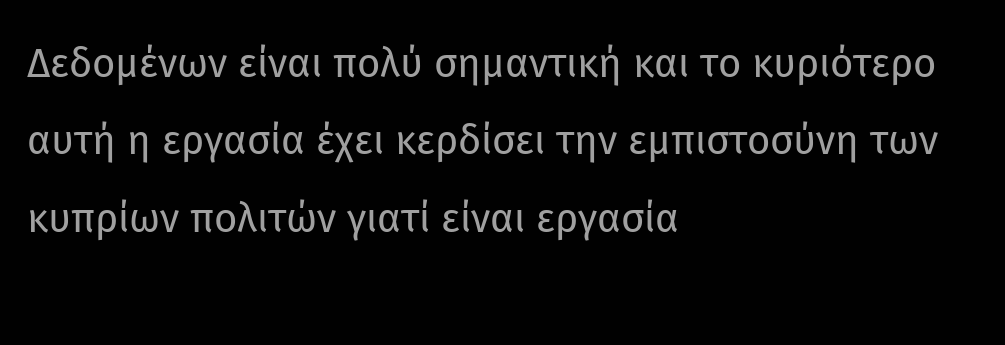Δεδομένων είναι πολύ σημαντική και το κυριότερο αυτή η εργασία έχει κερδίσει την εμπιστοσύνη των κυπρίων πολιτών γιατί είναι εργασία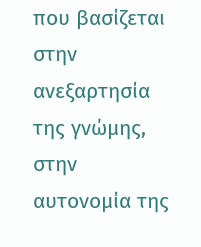που βασίζεται στην ανεξαρτησία της γνώμης, στην αυτονομία της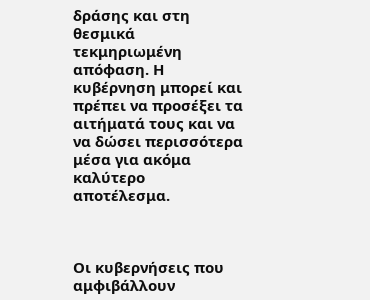δράσης και στη θεσμικά τεκμηριωμένη απόφαση. Η κυβέρνηση μπορεί και πρέπει να προσέξει τα αιτήματά τους και να να δώσει περισσότερα μέσα για ακόμα καλύτερο αποτέλεσμα.



Οι κυβερνήσεις που αμφιβάλλουν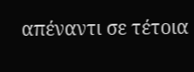απέναντι σε τέτοια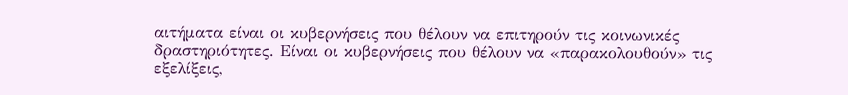αιτήματα είναι οι κυβερνήσεις που θέλουν να επιτηρούν τις κοινωνικές δραστηριότητες. Είναι οι κυβερνήσεις που θέλουν να «παρακολουθούν» τις εξελίξεις,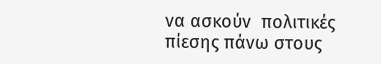να ασκούν  πολιτικές πίεσης πάνω στους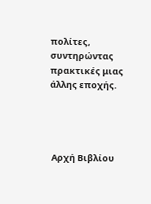πολίτες, συντηρώντας πρακτικές μιας άλλης εποχής.




 Αρχή Βιβλίου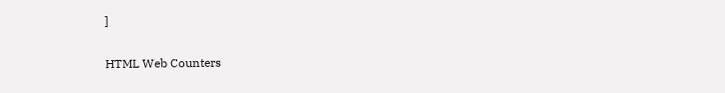]


HTML Web Counters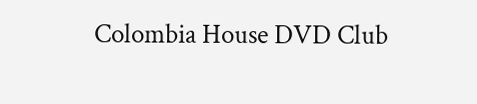Colombia House DVD Club